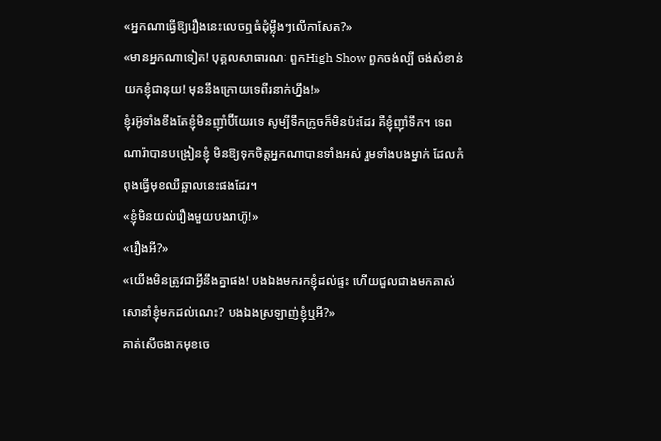«អ្នកណាធ្វើឱ្យរឿងនេះលេចឮធំដុំម្ល៉ឹងៗលើកាសែត?»
«មានអ្នកណាទៀត! បុគ្គលសាធារណៈ ពួកHigh Show ពួកចង់ល្បី ចង់សំខាន់ យកខ្ញុំជានុយ! មុននឹងក្រោយទេពីរនាក់ហ្នឹង!»
ខ្ញុំរអ៊ូទាំងខឹងតែខ្ញុំមិនញ៉ាំប៊ីយែរទេ សូម្បីទឹកក្រូចក៏មិនប៉ះដែរ គឺខ្ញុំញ៉ាំទឹក។ ទេពណារ៉ាបានបង្រៀនខ្ញុំ មិនឱ្យទុកចិត្តអ្នកណាបានទាំងអស់ រួមទាំងបងម្នាក់ ដែលកំពុងធ្វើមុខឈឺឆ្អាលនេះផងដែរ។
«ខ្ញុំមិនយល់រឿងមួយបងរាហ៊ូ!»
«រឿងអី?»
«យើងមិនត្រូវជាអ្វីនឹងគ្នាផង! បងឯងមករកខ្ញុំដល់ផ្ទះ ហើយជួលជាងមកគាស់សោនាំខ្ញុំមកដល់ណេះ? បងឯងស្រឡាញ់ខ្ញុំឬអី?»
គាត់សើចងាកមុខចេ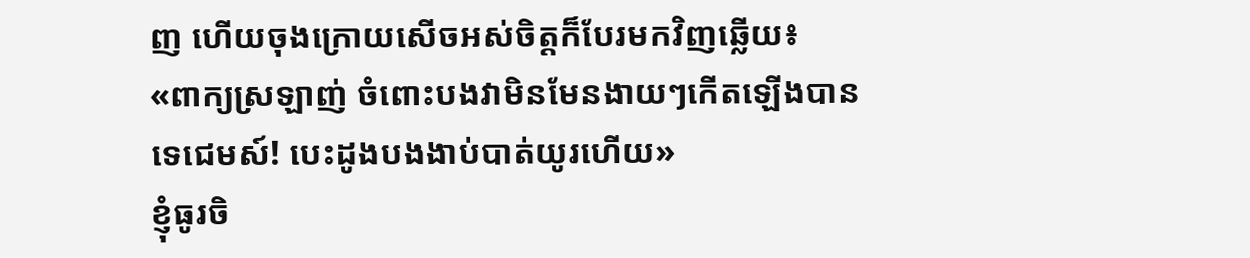ញ ហើយចុងក្រោយសើចអស់ចិត្តក៏បែរមកវិញឆ្លើយ៖
«ពាក្យស្រឡាញ់ ចំពោះបងវាមិនមែនងាយៗកើតឡើងបានទេជេមស៍! បេះដូងបងងាប់បាត់យូរហើយ»
ខ្ញុំធូរចិ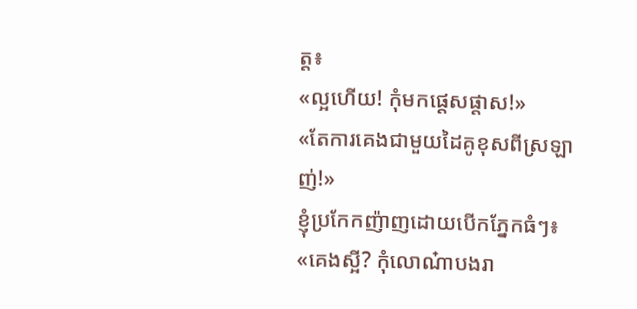ត្ត៖
«ល្អហើយ! កុំមកផ្តេសផ្តាស!»
«តែការគេងជាមួយដៃគូខុសពីស្រឡាញ់!»
ខ្ញុំប្រកែកញ៉ាញដោយបើកភ្នែកធំៗ៖
«គេងស្អី? កុំលោណ៎ាបងរា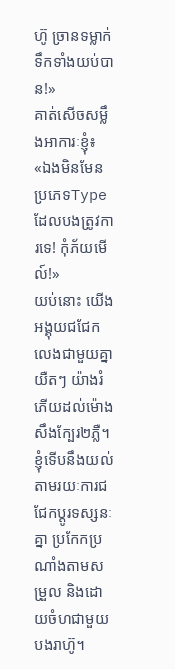ហ៊ូ ច្រានទម្លាក់ទឹកទាំងយប់បាន!»
គាត់សើចសម្លឹងអាការៈខ្ញុំ៖
«ឯងមិនមែនប្រភេទType ដែលបងត្រូវការទេ! កុំភ័យមើល៍!»
យប់នោះ យើងអង្គុយជជែកលេងជាមួយគ្នាយឺតៗ យ៉ាងរំភើយដល់ម៉ោងសឹងក្បែរ២ភ្លឺ។ ខ្ញុំទើបនឹងយល់ តាមរយៈការជជែកប្តូរទស្សនៈគ្នា ប្រកែកប្រណាំងតាមសម្រួល និងដោយចំហជាមួយបងរាហ៊ូ។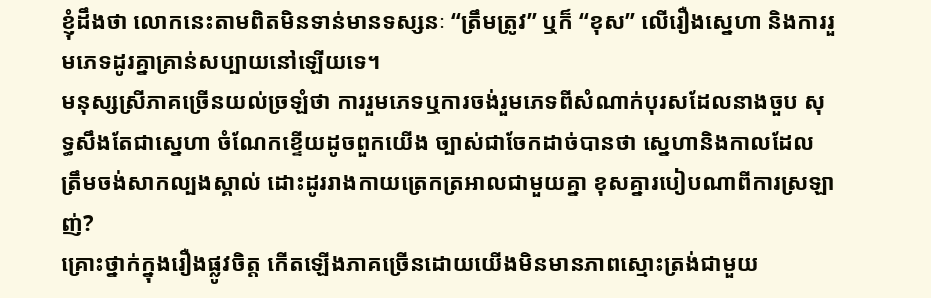ខ្ញុំដឹងថា លោកនេះតាមពិតមិនទាន់មានទស្សនៈ “ត្រឹមត្រូវ” ឬក៏ “ខុស” លើរឿងស្នេហា និងការរួមភេទដូរគ្នាគ្រាន់សប្បាយនៅឡើយទេ។
មនុស្សស្រីភាគច្រើនយល់ច្រឡំថា ការរួមភេទឬការចង់រួមភេទពីសំណាក់បុរសដែលនាងចួប សុទ្ធសឹងតែជាស្នេហា ចំណែកខ្ទើយដូចពួកយើង ច្បាស់ជាចែកដាច់បានថា ស្នេហានិងកាលដែលត្រឹមចង់សាកល្បងស្គាល់ ដោះដូររាងកាយត្រេកត្រអាលជាមួយគ្នា ខុសគ្នារបៀបណាពីការស្រឡាញ់?
គ្រោះថ្នាក់ក្នុងរឿងផ្លូវចិត្ត កើតឡើងភាគច្រើនដោយយើងមិនមានភាពស្មោះត្រង់ជាមួយ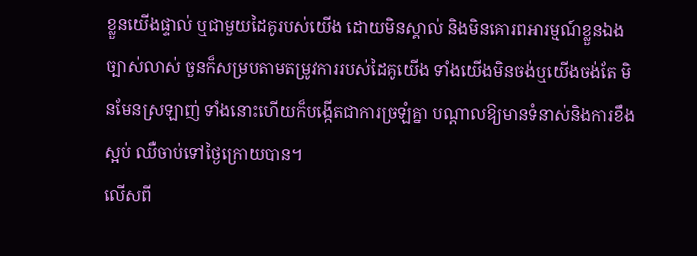ខ្លួនយើងផ្ទាល់ ឬជាមួយដៃគូរបស់យើង ដោយមិនស្គាល់ និងមិនគោរពអារម្មណ៍ខ្លួនឯងច្បាស់លាស់ ចួនក៏សម្របតាមតម្រូវការរបស់ដៃគូយើង ទាំងយើងមិនចង់ឬយើងចង់តែ មិនមែនស្រឡាញ់ ទាំងនោះហើយក៏បង្កើតជាការច្រឡំគ្នា បណ្តាលឱ្យមានទំនាស់និងការខឹងស្អប់ ឈឺចាប់ទៅថ្ងៃក្រោយបាន។
លើសពី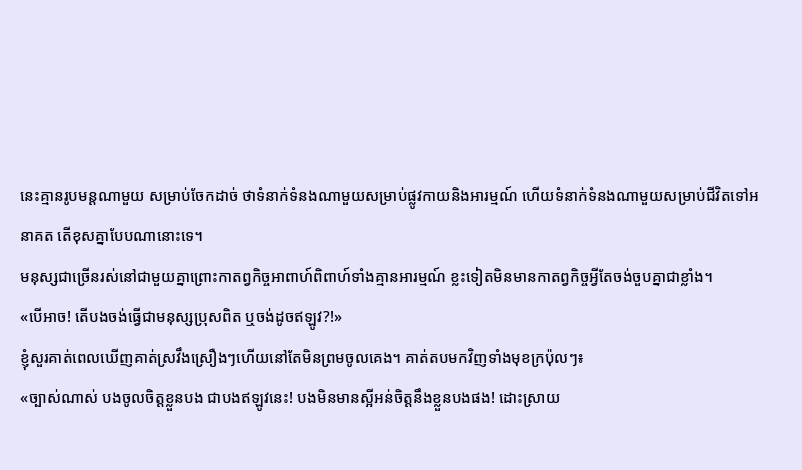នេះគ្មានរូបមន្តណាមួយ សម្រាប់ចែកដាច់ ថាទំនាក់ទំនងណាមួយសម្រាប់ផ្លូវកាយនិងអារម្មណ៍ ហើយទំនាក់ទំនងណាមួយសម្រាប់ជីវិតទៅអនាគត តើខុសគ្នាបែបណានោះទេ។
មនុស្សជាច្រើនរស់នៅជាមួយគ្នាព្រោះកាតព្វកិច្ចអាពាហ៍ពិពាហ៍ទាំងគ្មានអារម្មណ៍ ខ្លះទៀតមិនមានកាតព្វកិច្ចអ្វីតែចង់ចួបគ្នាជាខ្លាំង។
«បើអាច! តើបងចង់ធ្វើជាមនុស្សប្រុសពិត ឬចង់ដូចឥឡូវ?!»
ខ្ញុំសួរគាត់ពេលឃើញគាត់ស្រវឹងស្រឿងៗហើយនៅតែមិនព្រមចូលគេង។ គាត់តបមកវិញទាំងមុខក្រប៉ុលៗ៖
«ច្បាស់ណាស់ បងចូលចិត្តខ្លួនបង ជាបងឥឡូវនេះ! បងមិនមានស្អីអន់ចិត្តនឹងខ្លួនបងផង! ដោះស្រាយ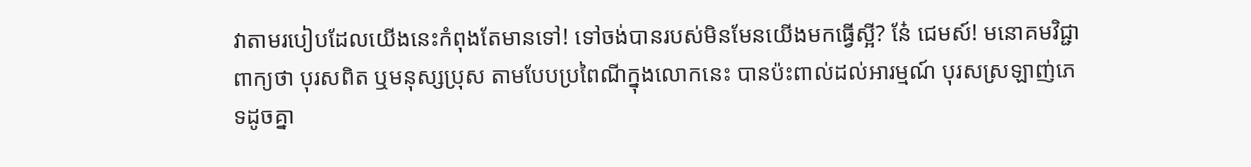វាតាមរបៀបដែលយើងនេះកំពុងតែមានទៅ! ទៅចង់បានរបស់មិនមែនយើងមកធ្វើស្អី? នែ៎ ជេមស៍! មនោគមវិជ្ជាពាក្យថា បុរសពិត ឬមនុស្សប្រុស តាមបែបប្រពៃណីក្នុងលោកនេះ បានប៉ះពាល់ដល់អារម្មណ៍ បុរសស្រឡាញ់ភេទដូចគ្នា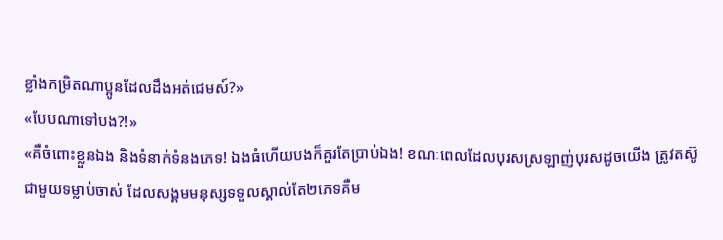ខ្លាំងកម្រិតណាប្អូនដែលដឹងអត់ជេមស៍?»
«បែបណាទៅបង?!»
«គឺចំពោះខ្លួនឯង និងទំនាក់ទំនងភេទ! ឯងធំហើយបងក៏គួរតែប្រាប់ឯង! ខណៈពេលដែលបុរសស្រឡាញ់បុរសដូចយើង ត្រូវតស៊ូជាមួយទម្លាប់ចាស់ ដែលសង្គមមនុស្សទទួលស្គាល់តែ២ភេទគឺម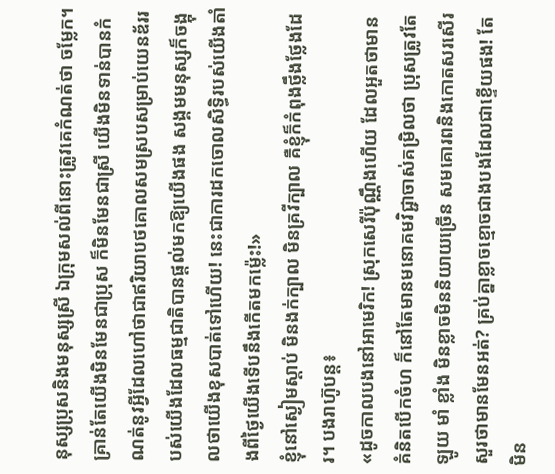នុស្សប្រុសនិងមនុស្សស្រី ឯក្រុមសល់ពីនោះត្រូវគេកំណត់ថា ចម្លែក។ គ្រាន់តែយើងមិនមែនជាប្រុស ក៏មិនមែនជាស្រី យើងមិនទាន់បានកំណត់នូវអ្វីដែលហៅថាជាឥរិយាបថគោលសមស្របសម្រាប់យេនឌ័ររបស់យើងដែលធម្មជាតិបានផ្តល់មកឱ្យយើងផង សង្គមមនុស្សក៏ចង្អុលថាយើងខុសបាត់ទៅហើយ! នេះជាការដកចោលសិទ្ធិរបស់យើងតាំងពីថ្ងៃយើងទើបនឹងកើតមកម្ល៉េះ!»
ខ្ញុំនៅស្ងៀមស្តាប់ មិនងក់ក្បាល មិនគ្រវីក្បាល គឺខ្ញុំក៏កំពុងថ្លឹងថ្លែងដែរ។ បងរាហ៊ូបន្ត៖
«ដូចកាលបងនៅអាមេរិក! ស្រុកសេរីប៉ុណ្ណឹងហើយ ដែលអួតថាមានគំនិតបើកចំហ ក៏នៅតែមានមនោគមវិជ្ជាចាស់គម្រិលថា ប្រុសត្រូវតែឡូយ មាំ ខ្លាំង មិនខ្លាចមិននិយាយច្រើន សមគោរពនិងកោតសរសើរ សួរថាមានមែនអត់? គ្រប់គ្នាខ្លាចខ្មោចជាងបងដែលជាខ្ទើយផង! តែមិន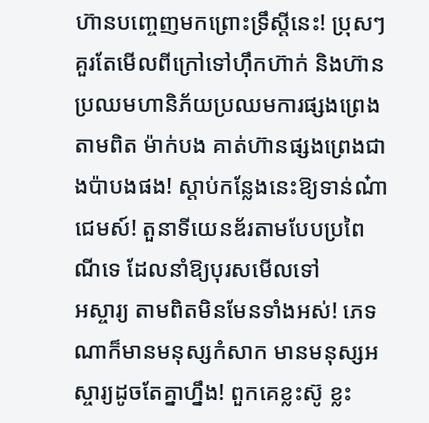ហ៊ានបញ្ចេញមកព្រោះទ្រឹស្តីនេះ! ប្រុសៗគួរតែមើលពីក្រៅទៅហ៊ឹកហ៊ាក់ និងហ៊ានប្រឈមហានិភ័យប្រឈមការផ្សងព្រេង តាមពិត ម៉ាក់បង គាត់ហ៊ានផ្សងព្រេងជាងប៉ាបងផង! ស្តាប់កន្លែងនេះឱ្យទាន់ណ៎ាជេមស៍! តួនាទីយេនឌ័រតាមបែបប្រពៃណីទេ ដែលនាំឱ្យបុរសមើលទៅ
អស្ចារ្យ តាមពិតមិនមែនទាំងអស់! ភេទណាក៏មានមនុស្សកំសាក មានមនុស្សអស្ចារ្យដូចតែគ្នាហ្នឹង! ពួកគេខ្លះស៊ូ ខ្លះ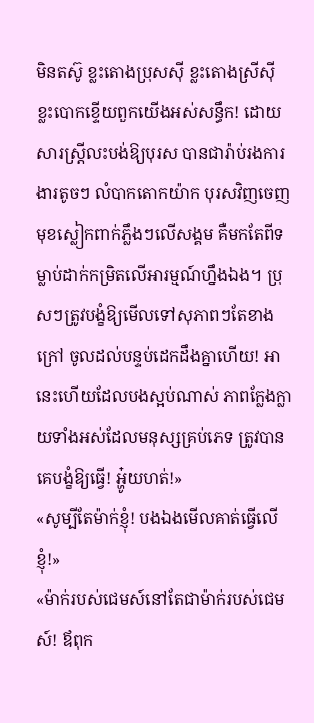មិនតស៊ូ ខ្លះតោងប្រុសស៊ី ខ្លះតោងស្រីស៊ី ខ្លះបោកខ្ទើយពួកយើងអស់សន្ធឹក! ដោយសារស្ត្រីលះបង់ឱ្យបុរស បានជារ៉ាប់រងការងារតូចៗ លំបាកតោកយ៉ាក បុរសវិញចេញមុខស្លៀកពាក់ភ្លឹងៗលើសង្គម គឺមកតែពីទម្លាប់ដាក់កម្រិតលើអារម្មណ៍ហ្នឹងឯង។ ប្រុសៗត្រូវបង្ខំឱ្យមើលទៅសុភាពៗតែខាងក្រៅ ចូលដល់បន្ទប់ដេកដឹងគ្នាហើយ! អានេះហើយដែលបងស្អប់ណាស់ ភាពក្លែងក្លាយទាំងអស់ដែលមនុស្សគ្រប់ភេទ ត្រូវបានគេបង្ខំឱ្យធ្វើ! អ្ហូ៎យហត់!»
«សូម្បីតែម៉ាក់ខ្ញុំ! បងឯងមើលគាត់ធ្វើលើខ្ញុំ!»
«ម៉ាក់របស់ជេមស៍នៅតែជាម៉ាក់របស់ជេមស៍! ឪពុក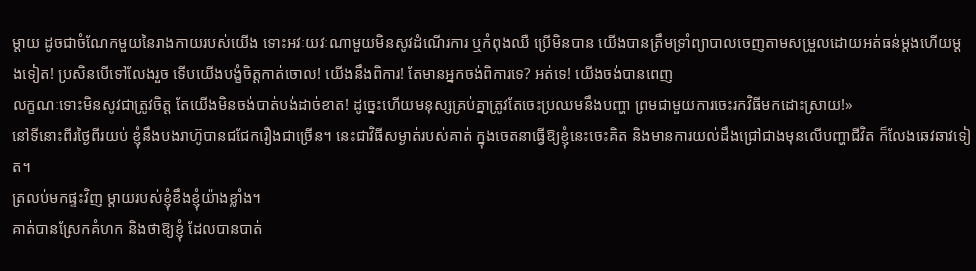ម្តាយ ដូចជាចំណែកមួយនៃរាងកាយរបស់យើង ទោះអវៈយវៈណាមួយមិនសូវដំណើរការ ឬកំពុងឈឺ ប្រើមិនបាន យើងបានត្រឹមទ្រាំព្យាបាលចេញតាមសម្រួលដោយអត់ធន់ម្តងហើយម្តងទៀត! ប្រសិនបើទៅលែងរួច ទើបយើងបង្ខំចិត្តកាត់ចោល! យើងនឹងពិការ! តែមានអ្នកចង់ពិការទេ? អត់ទេ! យើងចង់បានពេញ
លក្ខណៈទោះមិនសូវជាត្រូវចិត្ត តែយើងមិនចង់បាត់បង់ដាច់ខាត! ដូច្នេះហើយមនុស្សគ្រប់គ្នាត្រូវតែចេះប្រឈមនឹងបញ្ហា ព្រមជាមួយការចេះរកវិធីមកដោះស្រាយ!»
នៅទីនោះពីរថ្ងៃពីរយប់ ខ្ញុំនឹងបងរាហ៊ូបានជជែករឿងជាច្រើន។ នេះជាវិធីសម្ងាត់របស់គាត់ ក្នុងចេតនាធ្វើឱ្យខ្ញុំនេះចេះគិត និងមានការយល់ដឹងជ្រៅជាងមុនលើបញ្ហាជីវិត ក៏លែងឆេវឆាវទៀត។
ត្រលប់មកផ្ទះវិញ ម្តាយរបស់ខ្ញុំខឹងខ្ញុំយ៉ាងខ្លាំង។
គាត់បានស្រែកគំហក និងថាឱ្យខ្ញុំ ដែលបានបាត់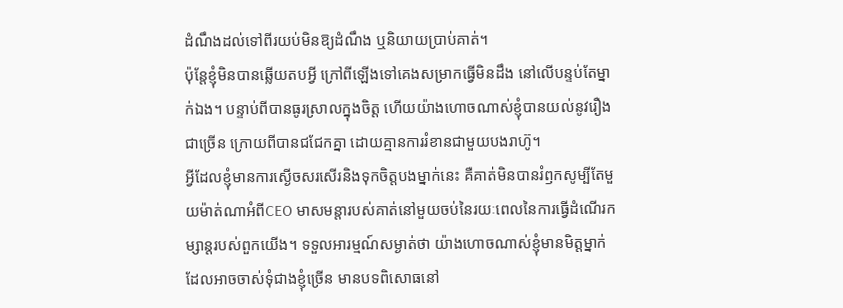ដំណឹងដល់ទៅពីរយប់មិនឱ្យដំណឹង ឬនិយាយប្រាប់គាត់។
ប៉ុន្តែខ្ញុំមិនបានឆ្លើយតបអ្វី ក្រៅពីឡើងទៅគេងសម្រាកធ្វើមិនដឹង នៅលើបន្ទប់តែម្នាក់ឯង។ បន្ទាប់ពីបានធូរស្រាលក្នុងចិត្ត ហើយយ៉ាងហោចណាស់ខ្ញុំបានយល់នូវរឿងជាច្រើន ក្រោយពីបានជជែកគ្នា ដោយគ្មានការរំខានជាមួយបងរាហ៊ូ។
អ្វីដែលខ្ញុំមានការស្ងើចសរសើរនិងទុកចិត្តបងម្នាក់នេះ គឺគាត់មិនបានរំឭកសូម្បីតែមួយម៉ាត់ណាអំពីCEO មាសមន្តារបស់គាត់នៅមួយចប់នៃរយៈពេលនៃការធ្វើដំណើរកម្សាន្តរបស់ពួកយើង។ ទទួលអារម្មណ៍សម្ងាត់ថា យ៉ាងហោចណាស់ខ្ញុំមានមិត្តម្នាក់ដែលអាចចាស់ទុំជាងខ្ញុំច្រើន មានបទពិសោធនៅ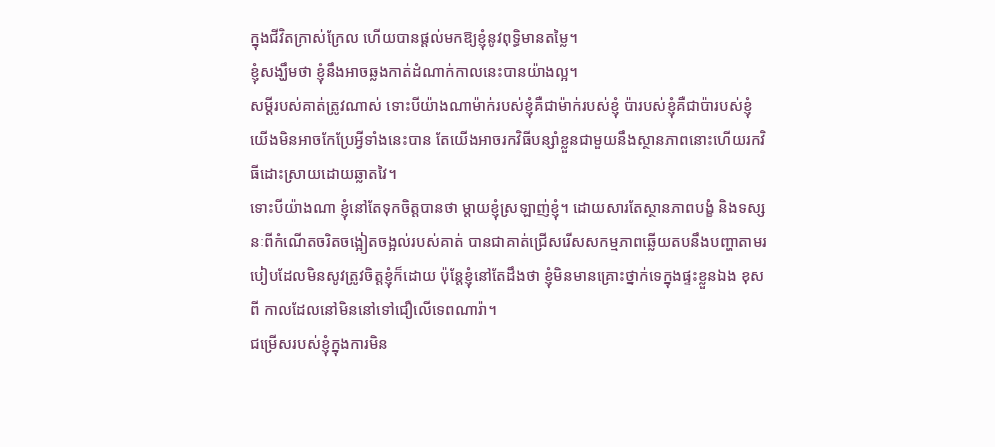ក្នុងជីវិតក្រាស់ក្រែល ហើយបានផ្តល់មកឱ្យខ្ញុំនូវពុទ្ធិមានតម្លៃ។
ខ្ញុំសង្ឃឹមថា ខ្ញុំនឹងអាចឆ្លងកាត់ដំណាក់កាលនេះបានយ៉ាងល្អ។
សម្ដីរបស់គាត់ត្រូវណាស់ ទោះបីយ៉ាងណាម៉ាក់របស់ខ្ញុំគឺជាម៉ាក់របស់ខ្ញុំ ប៉ារបស់ខ្ញុំគឺជាប៉ារបស់ខ្ញុំ យើងមិនអាចកែប្រែអ្វីទាំងនេះបាន តែយើងអាចរកវិធីបន្សាំខ្លួនជាមួយនឹងស្ថានភាពនោះហើយរកវិធីដោះស្រាយដោយឆ្លាតវៃ។
ទោះបីយ៉ាងណា ខ្ញុំនៅតែទុកចិត្តបានថា ម្ដាយខ្ញុំស្រឡាញ់ខ្ញុំ។ ដោយសារតែស្ថានភាពបង្ខំ និងទស្សនៈពីកំណើតចរិតចង្អៀតចង្អល់របស់គាត់ បានជាគាត់ជ្រើសរើសសកម្មភាពឆ្លើយតបនឹងបញ្ហាតាមរបៀបដែលមិនសូវត្រូវចិត្តខ្ញុំក៏ដោយ ប៉ុន្តែខ្ញុំនៅតែដឹងថា ខ្ញុំមិនមានគ្រោះថ្នាក់ទេក្នុងផ្ទះខ្លួនឯង ខុសពី កាលដែលនៅមិននៅទៅជឿលើទេពណារ៉ា។
ជម្រើសរបស់ខ្ញុំក្នុងការមិន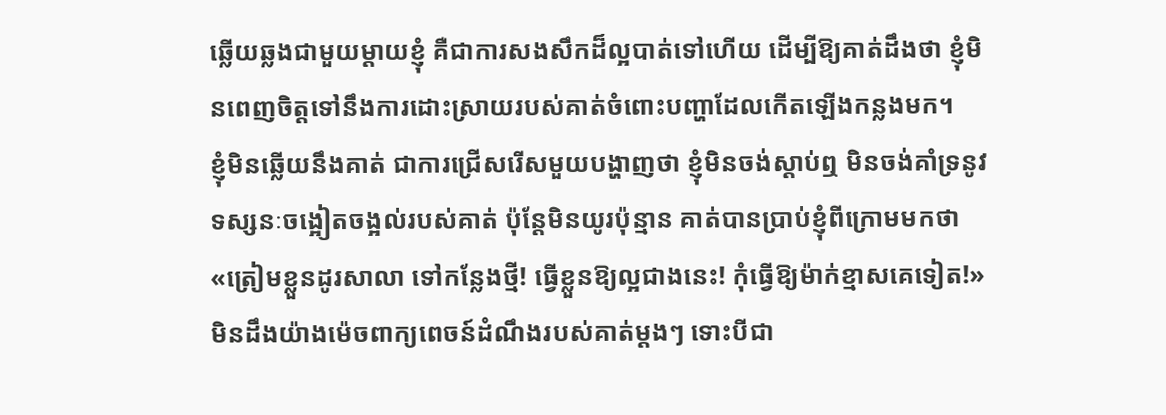ឆ្លើយឆ្លងជាមួយម្តាយខ្ញុំ គឺជាការសងសឹកដ៏ល្អបាត់ទៅហើយ ដើម្បីឱ្យគាត់ដឹងថា ខ្ញុំមិនពេញចិត្តទៅនឹងការដោះស្រាយរបស់គាត់ចំពោះបញ្ហាដែលកើតឡើងកន្លងមក។
ខ្ញុំមិនឆ្លើយនឹងគាត់ ជាការជ្រើសរើសមួយបង្ហាញថា ខ្ញុំមិនចង់ស្ដាប់ឮ មិនចង់គាំទ្រនូវទស្សនៈចង្អៀតចង្អល់របស់គាត់ ប៉ុន្តែមិនយូរប៉ុន្មាន គាត់បានប្រាប់ខ្ញុំពីក្រោមមកថា
«ត្រៀមខ្លួនដូរសាលា ទៅកន្លែងថ្មី! ធ្វើខ្លួនឱ្យល្អជាងនេះ! កុំធ្វើឱ្យម៉ាក់ខ្មាសគេទៀត!»
មិនដឹងយ៉ាងម៉េចពាក្យពេចន៍ដំណឹងរបស់គាត់ម្ដងៗ ទោះបីជា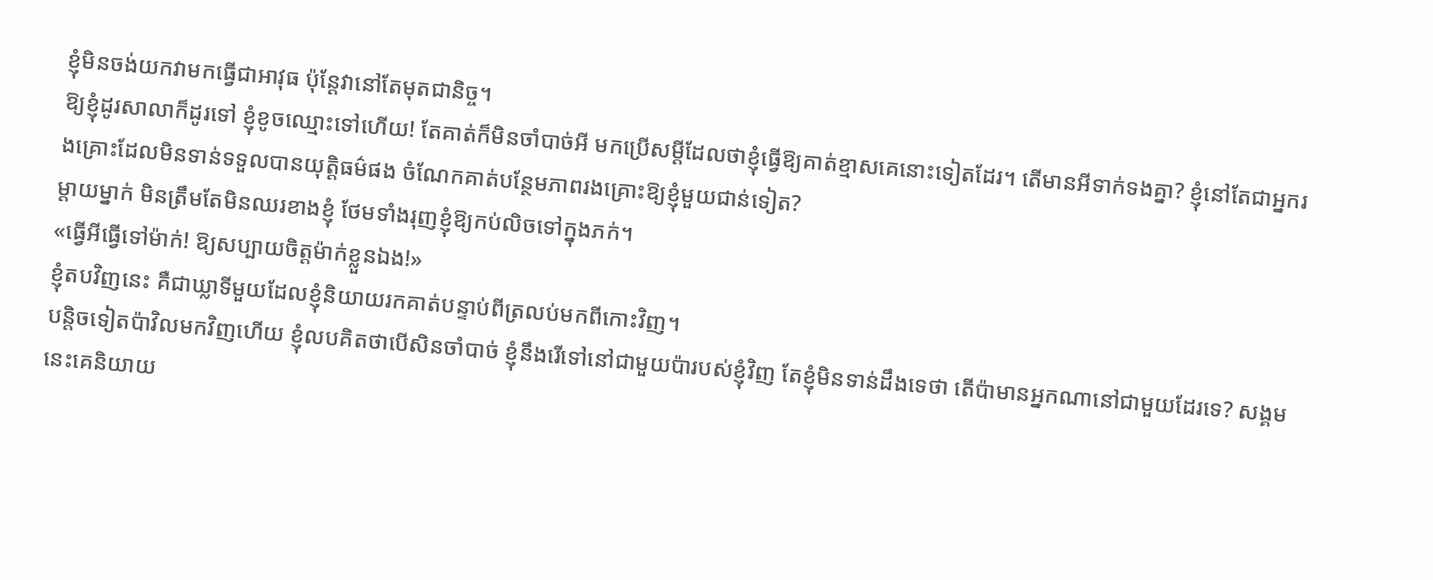ខ្ញុំមិនចង់យកវាមកធ្វើជាអាវុធ ប៉ុន្តែវានៅតែមុតជានិច្ច។
ឱ្យខ្ញុំដូរសាលាក៏ដូរទៅ ខ្ញុំខូចឈ្មោះទៅហើយ! តែគាត់ក៏មិនចាំបាច់អី មកប្រើសម្ដីដែលថាខ្ញុំធ្វើឱ្យគាត់ខ្មាសគេនោះទៀតដែរ។ តើមានអីទាក់ទងគ្នា? ខ្ញុំនៅតែជាអ្នករងគ្រោះដែលមិនទាន់ទទួលបានយុត្តិធម៌ផង ចំណែកគាត់បន្ថែមភាពរងគ្រោះឱ្យខ្ញុំមួយជាន់ទៀត?
ម្តាយម្នាក់ មិនត្រឹមតែមិនឈរខាងខ្ញុំ ថែមទាំងរុញខ្ញុំឱ្យកប់លិចទៅក្នុងភក់។
«ធ្វើអីធ្វើទៅម៉ាក់! ឱ្យសប្បាយចិត្តម៉ាក់ខ្លួនឯង!»
ខ្ញុំតបវិញនេះ គឺជាឃ្លាទីមួយដែលខ្ញុំនិយាយរកគាត់បន្ទាប់ពីត្រលប់មកពីកោះវិញ។
បន្តិចទៀតប៉ាវិលមកវិញហើយ ខ្ញុំលបគិតថាបើសិនចាំបាច់ ខ្ញុំនឹងរើទៅនៅជាមួយប៉ារបស់ខ្ញុំវិញ តែខ្ញុំមិនទាន់ដឹងទេថា តើប៉ាមានអ្នកណានៅជាមួយដែរទេ? សង្គមនេះគេនិយាយ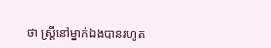ថា ស្ត្រីនៅម្នាក់ឯងបានរហូត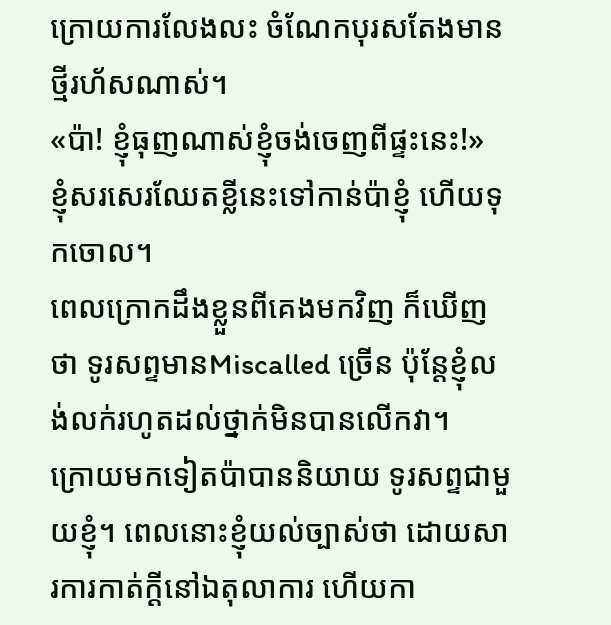ក្រោយការលែងលះ ចំណែកបុរសតែងមានថ្មីរហ័សណាស់។
«ប៉ា! ខ្ញុំធុញណាស់ខ្ញុំចង់ចេញពីផ្ទះនេះ!»
ខ្ញុំសរសេរឈែតខ្លីនេះទៅកាន់ប៉ាខ្ញុំ ហើយទុកចោល។
ពេលក្រោកដឹងខ្លួនពីគេងមកវិញ ក៏ឃើញថា ទូរសព្ទមានMiscalled ច្រើន ប៉ុន្តែខ្ញុំលង់លក់រហូតដល់ថ្នាក់មិនបានលើកវា។
ក្រោយមកទៀតប៉ាបាននិយាយ ទូរសព្ទជាមួយខ្ញុំ។ ពេលនោះខ្ញុំយល់ច្បាស់ថា ដោយសារការកាត់ក្ដីនៅឯតុលាការ ហើយកា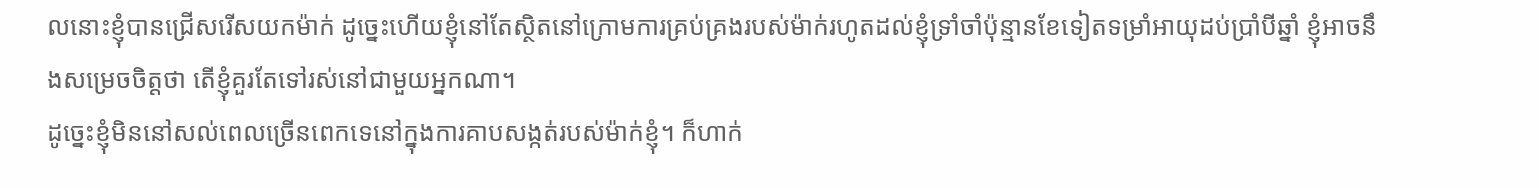លនោះខ្ញុំបានជ្រើសរើសយកម៉ាក់ ដូច្នេះហើយខ្ញុំនៅតែស្ថិតនៅក្រោមការគ្រប់គ្រងរបស់ម៉ាក់រហូតដល់ខ្ញុំទ្រាំចាំប៉ុន្មានខែទៀតទម្រាំអាយុដប់ប្រាំបីឆ្នាំ ខ្ញុំអាចនឹងសម្រេចចិត្តថា តើខ្ញុំគួរតែទៅរស់នៅជាមួយអ្នកណា។
ដូច្នេះខ្ញុំមិននៅសល់ពេលច្រើនពេកទេនៅក្នុងការគាបសង្កត់របស់ម៉ាក់ខ្ញុំ។ ក៏ហាក់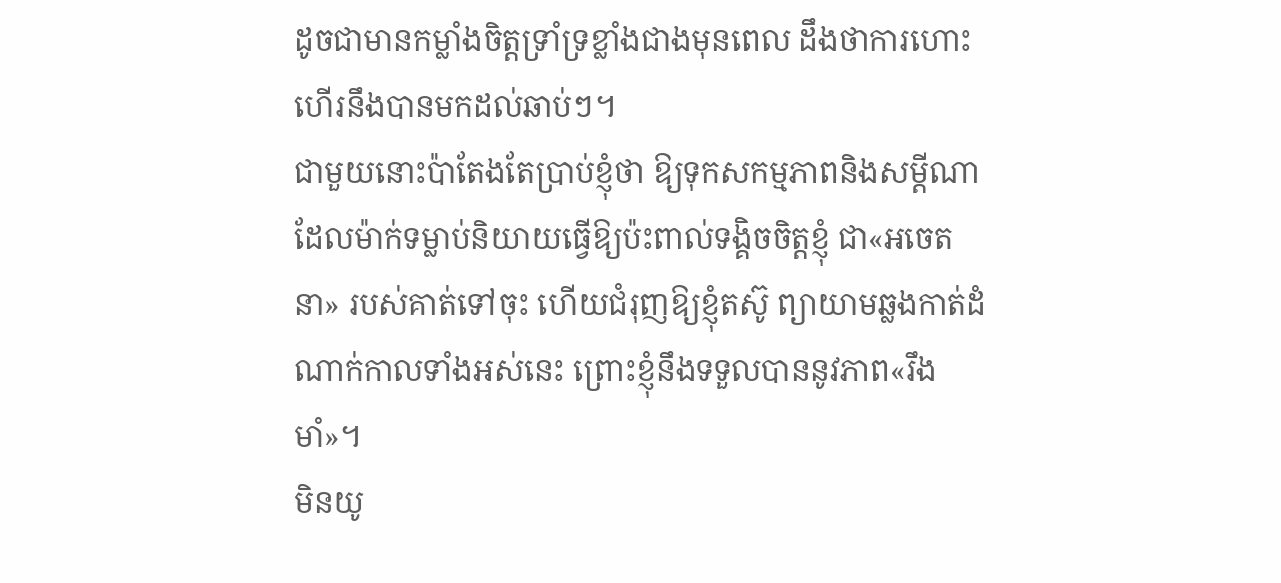ដូចជាមានកម្លាំងចិត្តទ្រាំទ្រខ្លាំងជាងមុនពេល ដឹងថាការហោះហើរនឹងបានមកដល់ឆាប់ៗ។
ជាមួយនោះប៉ាតែងតែប្រាប់ខ្ញុំថា ឱ្យទុកសកម្មភាពនិងសម្ដីណាដែលម៉ាក់ទម្លាប់និយាយធ្វើឱ្យប៉ះពាល់ទង្គិចចិត្តខ្ញុំ ជា«អចេតនា» របស់គាត់ទៅចុះ ហើយជំរុញឱ្យខ្ញុំតស៊ូ ព្យាយាមឆ្លងកាត់ដំណាក់កាលទាំងអស់នេះ ព្រោះខ្ញុំនឹងទទួលបាននូវភាព«រឹងមាំ»។
មិនយូ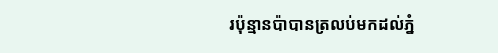រប៉ុន្មានប៉ាបានត្រលប់មកដល់ភ្នំ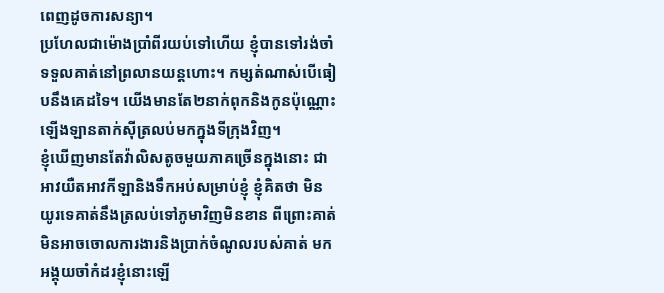ពេញដូចការសន្យា។
ប្រហែលជាម៉ោងប្រាំពីរយប់ទៅហើយ ខ្ញុំបានទៅរង់ចាំទទួលគាត់នៅព្រលានយន្តហោះ។ កម្សត់ណាស់បើធៀបនឹងគេដទៃ។ យើងមានតែ២នាក់ពុកនិងកូនប៉ុណ្ណោះឡើងឡានតាក់ស៊ីត្រលប់មកក្នុងទីក្រុងវិញ។
ខ្ញុំឃើញមានតែវ៉ាលិសតូចមួយភាគច្រើនក្នុងនោះ ជាអាវយឺតអាវកីឡានិងទឹកអប់សម្រាប់ខ្ញុំ ខ្ញុំគិតថា មិនយូរទេគាត់នឹងត្រលប់ទៅភូមាវិញមិនខាន ពីព្រោះគាត់មិនអាចចោលការងារនិងប្រាក់ចំណូលរបស់គាត់ មកអង្គុយចាំកំដរខ្ញុំនោះឡើ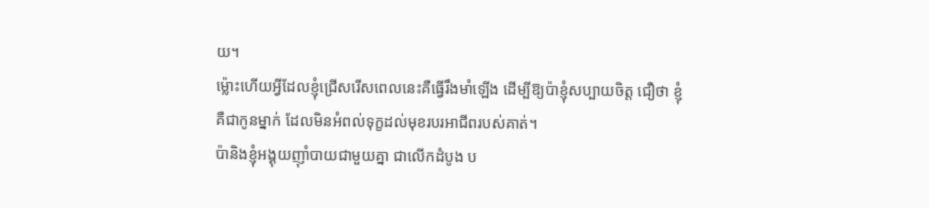យ។
ម្ល៉ោះហើយអ្វីដែលខ្ញុំជ្រើសរើសពេលនេះគឺធ្វើរឹងមាំឡើង ដើម្បីឱ្យប៉ាខ្ញុំសប្បាយចិត្ត ជឿថា ខ្ញុំគឺជាកូនម្នាក់ ដែលមិនអំពល់ទុក្ខដល់មុខរបរអាជីពរបស់គាត់។
ប៉ានិងខ្ញុំអង្គុយញ៉ាំបាយជាមួយគ្នា ជាលើកដំបូង ប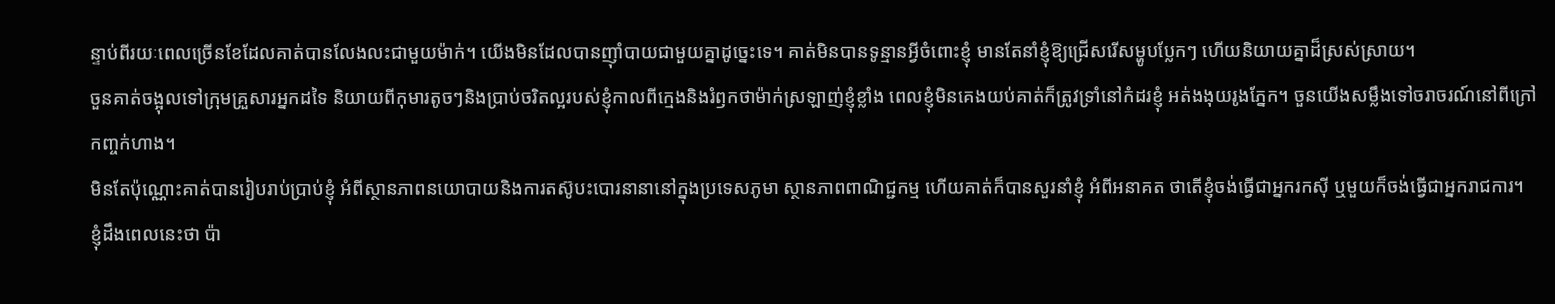ន្ទាប់ពីរយៈពេលច្រើនខែដែលគាត់បានលែងលះជាមួយម៉ាក់។ យើងមិនដែលបានញ៉ាំបាយជាមួយគ្នាដូច្នេះទេ។ គាត់មិនបានទូន្មានអ្វីចំពោះខ្ញុំ មានតែនាំខ្ញុំឱ្យជ្រើសរើសម្ហូបប្លែកៗ ហើយនិយាយគ្នាដ៏ស្រស់ស្រាយ។
ចួនគាត់ចង្អុលទៅក្រុមគ្រួសារអ្នកដទៃ និយាយពីកុមារតូចៗនិងប្រាប់ចរិតល្អរបស់ខ្ញុំកាលពីក្មេងនិងរំឭកថាម៉ាក់ស្រឡាញ់ខ្ញុំខ្លាំង ពេលខ្ញុំមិនគេងយប់គាត់ក៏ត្រូវទ្រាំនៅកំដរខ្ញុំ អត់ងងុយរូងភ្នែក។ ចួនយើងសម្លឹងទៅចរាចរណ៍នៅពីក្រៅកញ្ចក់ហាង។
មិនតែប៉ុណ្ណោះគាត់បានរៀបរាប់ប្រាប់ខ្ញុំ អំពីស្ថានភាពនយោបាយនិងការតស៊ូបះបោរនានានៅក្នុងប្រទេសភូមា ស្ថានភាពពាណិជ្ជកម្ម ហើយគាត់ក៏បានសួរនាំខ្ញុំ អំពីអនាគត ថាតើខ្ញុំចង់ធ្វើជាអ្នករកស៊ី ឬមួយក៏ចង់ធ្វើជាអ្នករាជការ។
ខ្ញុំដឹងពេលនេះថា ប៉ា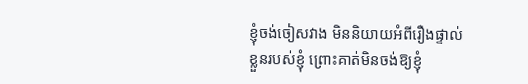ខ្ញុំចង់ចៀសវាង មិននិយាយអំពីរឿងផ្ទាល់ខ្លួនរបស់ខ្ញុំ ព្រោះគាត់មិនចង់ឱ្យខ្ញុំ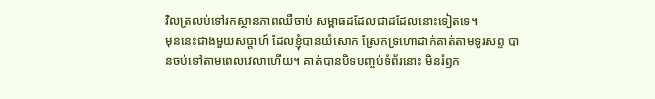វិលត្រលប់ទៅរកស្ថានភាពឈឺចាប់ សម្ពាធដដែលជាដដែលនោះទៀតទេ។
មុននេះជាងមួយសប្ដាហ៍ ដែលខ្ញុំបានយំសោក ស្រែកទ្រហោដាក់គាត់តាមទូរសព្ទ បានចប់ទៅតាមពេលវេលាហើយ។ គាត់បានបិទបញ្ចប់ទំព័រនោះ មិនរំឭក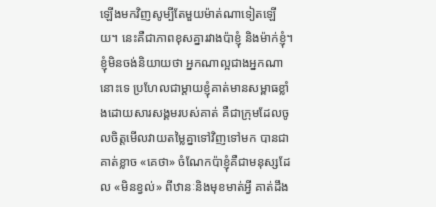ឡើងមកវិញសូម្បីតែមួយម៉ាត់ណាទៀតឡើយ។ នេះគឺជាភាពខុសគ្នារវាងប៉ាខ្ញុំ និងម៉ាក់ខ្ញុំ។
ខ្ញុំមិនចង់និយាយថា អ្នកណាល្អជាងអ្នកណានោះទេ ប្រហែលជាម្តាយខ្ញុំគាត់មានសម្ពាធខ្លាំងដោយសារសង្គមរបស់គាត់ គឺជាក្រុមដែលចូលចិត្តមើលវាយតម្លៃគ្នាទៅវិញទៅមក បានជាគាត់ខ្លាច «គេថា» ចំណែកប៉ាខ្ញុំគឺជាមនុស្សដែល «មិនខ្វល់» ពីឋានៈនិងមុខមាត់អ្វី គាត់ដឹង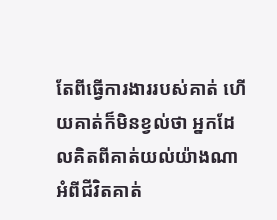តែពីធ្វើការងាររបស់គាត់ ហើយគាត់ក៏មិនខ្វល់ថា អ្នកដែលគិតពីគាត់យល់យ៉ាងណាអំពីជីវិតគាត់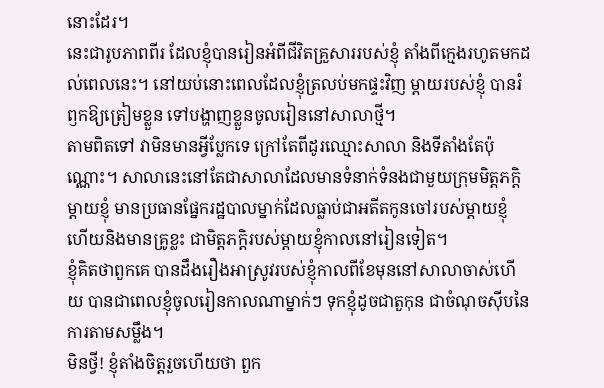នោះដែរ។
នេះជារូបភាពពីរ ដែលខ្ញុំបានរៀនអំពីជីវិតគ្រួសាររបស់ខ្ញុំ តាំងពីក្មេងរហូតមកដល់ពេលនេះ។ នៅយប់នោះពេលដែលខ្ញុំត្រលប់មកផ្ទះវិញ ម្តាយរបស់ខ្ញុំ បានរំឭកឱ្យត្រៀមខ្លួន ទៅបង្ហាញខ្លួនចូលរៀននៅសាលាថ្មី។
តាមពិតទៅ វាមិនមានអ្វីប្លែកទេ ក្រៅតែពីដូរឈ្មោះសាលា និងទីតាំងតែប៉ុណ្ណោះ។ សាលានេះនៅតែជាសាលាដែលមានទំនាក់ទំនងជាមួយក្រុមមិត្តភក្តិម្តាយខ្ញុំ មានប្រធានផ្នែករដ្ឋបាលម្នាក់ដែលធ្លាប់ជាអតីតកូនចៅរបស់ម្តាយខ្ញុំ ហើយនិងមានគ្រូខ្លះ ជាមិត្តភក្តិរបស់ម្ដាយខ្ញុំកាលនៅរៀនទៀត។
ខ្ញុំគិតថាពួកគេ បានដឹងរឿងអាស្រូវរបស់ខ្ញុំកាលពីខែមុននៅសាលាចាស់ហើយ បានជាពេលខ្ញុំចូលរៀនកាលណាម្នាក់ៗ ទុកខ្ញុំដូចជាតួកុន ជាចំណុចស៊ីបនៃការតាមសម្លឹង។
មិនថ្វី! ខ្ញុំតាំងចិត្តរួចហើយថា ពួក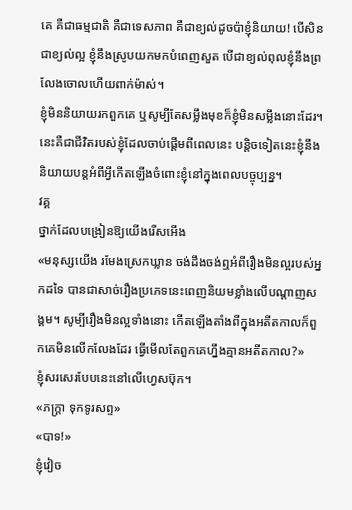គេ គឺជាធម្មជាតិ គឺជាទេសភាព គឺជាខ្យល់ដូចប៉ាខ្ញុំនិយាយ! បើសិនជាខ្យល់ល្អ ខ្ញុំនឹងស្រូបយកមកបំពេញសួត បើជាខ្យល់ពុលខ្ញុំនឹងព្រលែងចោលហើយពាក់ម៉ាស់។
ខ្ញុំមិននិយាយរកពួកគេ ឬសូម្បីតែសម្លឹងមុខក៏ខ្ញុំមិនសម្លឹងនោះដែរ។
នេះគឺជាជីវិតរបស់ខ្ញុំដែលចាប់ផ្តើមពីពេលនេះ បន្តិចទៀតនេះខ្ញុំនឹងនិយាយបន្តអំពីអ្វីកើតឡើងចំពោះខ្ញុំនៅក្នុងពេលបច្ចុប្បន្ន។
វគ្គ
ថ្នាក់ដែលបង្រៀនឱ្យយើងរើសអើង
«មនុស្សយើង រមែងស្រេកឃ្លាន ចង់ដឹងចង់ឮអំពីរឿងមិនល្អរបស់អ្នកដទៃ បានជាសាច់រឿងប្រភេទនេះពេញនិយមខ្លាំងលើបណ្តាញសង្គម។ សូម្បីរឿងមិនល្អទាំងនោះ កើតឡើងតាំងពីក្នុងអតីតកាលក៏ពួកគេមិនលើកលែងដែរ ធ្វើមើលតែពួកគេហ្នឹងគ្មានអតីតកាល?»
ខ្ញុំសរសេរបែបនេះនៅលើហេ្វសប៊ុក។
«ភក្ត្រា ទុកទូរសព្ទ»
«បាទ!»
ខ្ញុំវៀច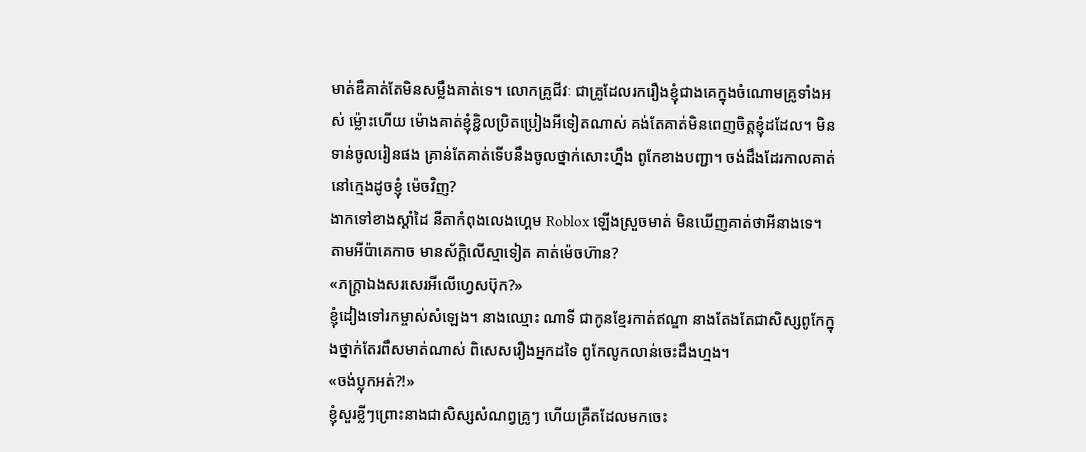មាត់ឌឺគាត់តែមិនសម្លឹងគាត់ទេ។ លោកគ្រូជីវៈ ជាគ្រូដែលរករឿងខ្ញុំជាងគេក្នុងចំណោមគ្រូទាំងអស់ ម្ល៉ោះហើយ ម៉ោងគាត់ខ្ញុំខ្ជិលប្រិតប្រៀងអីទៀតណាស់ គង់តែគាត់មិនពេញចិត្តខ្ញុំដដែល។ មិនទាន់ចូលរៀនផង គ្រាន់តែគាត់ទើបនឹងចូលថ្នាក់សោះហ្នឹង ពូកែខាងបញ្ជា។ ចង់ដឹងដែរកាលគាត់នៅក្មេងដូចខ្ញុំ ម៉េចវិញ?
ងាកទៅខាងស្តាំដៃ នីតាកំពុងលេងហ្គេម Roblox ឡើងស្រួចមាត់ មិនឃើញគាត់ថាអីនាងទេ។ តាមអីប៉ាគេកាច មានស័ក្តិលើស្មាទៀត គាត់ម៉េចហ៊ាន?
«ភក្តា្រឯងសរសេរអីលើហ្វេសប៊ុក?»
ខ្ញុំដៀងទៅរកម្ចាស់សំឡេង។ នាងឈ្មោះ ណាទី ជាកូនខ្មែរកាត់ឥណ្ឌា នាងតែងតែជាសិស្សពូកែក្នុងថ្នាក់តែរពឹសមាត់ណាស់ ពិសេសរឿងអ្នកដទៃ ពូកែលូកលាន់ចេះដឹងហ្មង។
«ចង់ប្លុកអត់?!»
ខ្ញុំសួរខ្លីៗព្រោះនាងជាសិស្សសំណព្វគ្រូៗ ហើយគ្រឺតដែលមកចេះ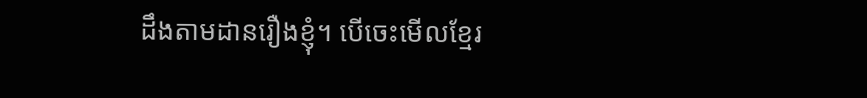ដឹងតាមដានរឿងខ្ញុំ។ បើចេះមើលខ្មែរ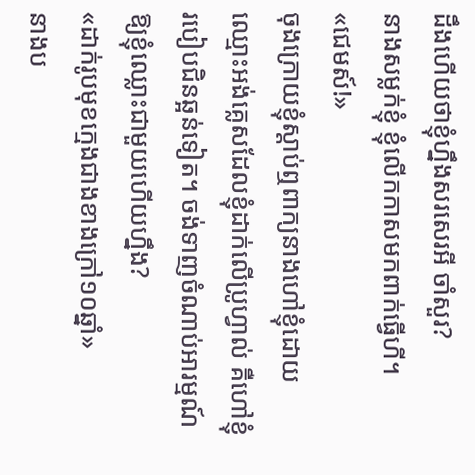ដឹងហើយថាខ្ញុំហ្នឹងសរសេរអី ចាំសួរ?
នាងសម្លក់ខ្ញុំ ខ្ញុំលើកកាសមកពាក់ធ្វើហី។
«ជេមស៍!»
ចុងក្រោយខ្ញុំស្តាប់ឮពាក្យនាងហៅខ្ញុំដោយឈ្មោះអង់គ្លេសដែលខ្ញុំដាក់លើប្រូហ្វាល់ គឺហៅខ្ញុំរបៀបជិនឆ្អន់ទៀត។ ចង់ទាញចំណាប់អារម្មណ៍ឱ្យខ្ញុំឈ្លោះជាមួយហើយហ្នឹង?
«ដាក់រូបមុខក្មេងជាងខាងក្រៅ១០ឆ្នាំ»
នាងប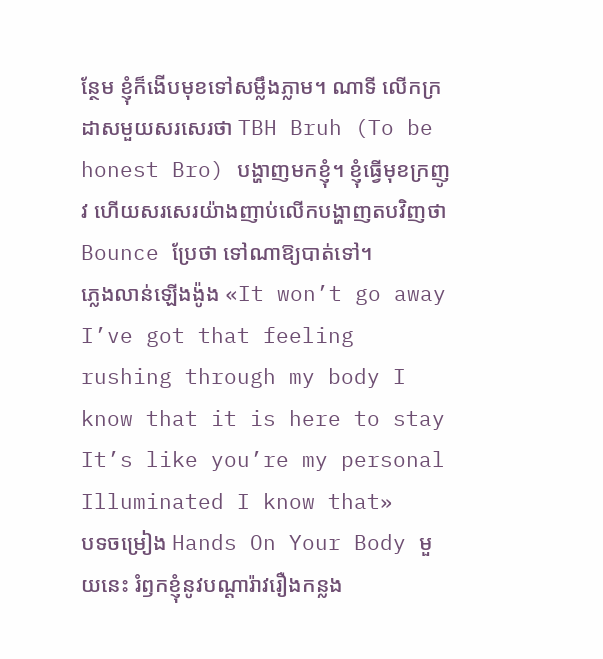ន្ថែម ខ្ញុំក៏ងើបមុខទៅសម្លឹងភ្លាម។ ណាទី លើកក្រដាសមួយសរសេរថា TBH Bruh (To be honest Bro) បង្ហាញមកខ្ញុំ។ ខ្ញុំធ្វើមុខក្រញូវ ហើយសរសេរយ៉ាងញាប់លើកបង្ហាញតបវិញថា Bounce ប្រែថា ទៅណាឱ្យបាត់ទៅ។
ភ្លេងលាន់ឡើងង៉ូង «It won’t go away I’ve got that feeling rushing through my body I know that it is here to stay It’s like you’re my personal Illuminated I know that»
បទចម្រៀង Hands On Your Body មួយនេះ រំឭកខ្ញុំនូវបណ្តារ៉ាវរឿងកន្លង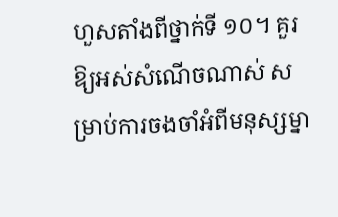ហួសតាំងពីថ្នាក់ទី ១០។ គួរឱ្យអស់សំណើចណាស់ សម្រាប់ការចងចាំអំពីមនុស្សម្នា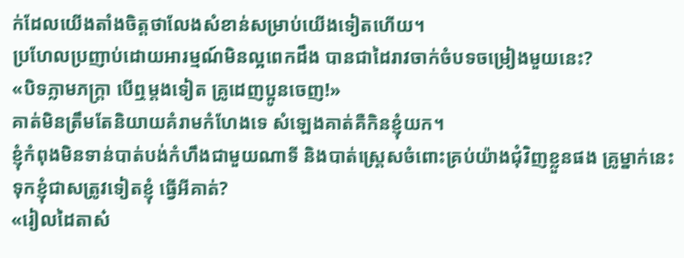ក់ដែលយើងតាំងចិត្តថាលែងសំខាន់សម្រាប់យើងទៀតហើយ។
ប្រហែលប្រញាប់ដោយអារម្មណ៍មិនល្អពេកដឹង បានជាដៃរាវចាក់ចំបទចម្រៀងមួយនេះ?
«បិទភ្លាមភក្ត្រា បើឮម្តងទៀត គ្រូដេញប្អូនចេញ!»
គាត់មិនត្រឹមតែនិយាយគំរាមកំហែងទេ សំឡេងគាត់គឺកិនខ្ញុំយក។
ខ្ញុំកំពុងមិនទាន់បាត់បង់កំហឹងជាមួយណាទី និងបាត់ស្ត្រេសចំពោះគ្រប់យ៉ាងជុំវិញខ្លួនផង គ្រូម្នាក់នេះ ទុកខ្ញុំជាសត្រូវទៀតខ្ញុំ ធ្វើអីគាត់?
«រៀលដៃតាស៎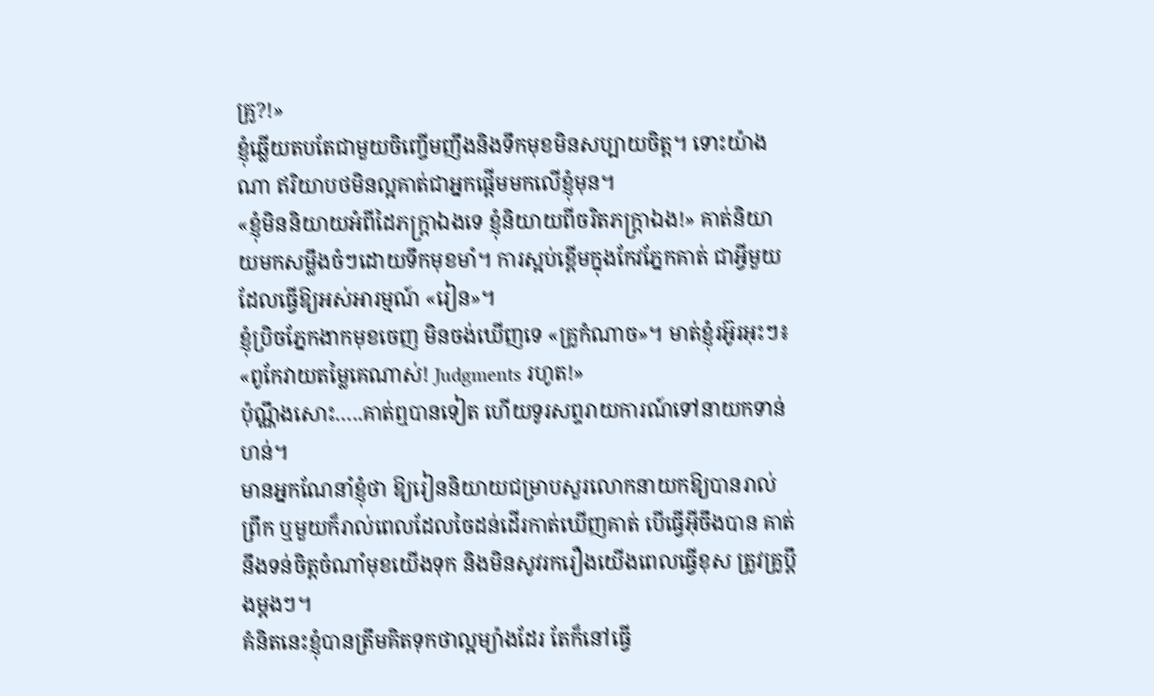គ្រូ?!»
ខ្ញុំឆ្លើយតបតែជាមួយចិញ្ចើមញឹងនិងទឹកមុខមិនសប្បាយចិត្ត។ ទោះយ៉ាងណា ឥរិយាបថមិនល្អគាត់ជាអ្នកផ្តើមមកលើខ្ញុំមុន។
«ខ្ញុំមិននិយាយអំពីដៃភក្ត្រាឯងទេ ខ្ញុំនិយាយពីចរិតភក្រ្តាឯង!» គាត់និយាយមកសម្លឹងចំៗដោយទឹកមុខមាំ។ ការស្អប់ខ្ពើមក្នុងកែវភ្នែកគាត់ ជាអ្វីមួយដែលធ្វើឱ្យអស់អារម្មណ៍ «រៀន»។
ខ្ញុំប្រិចភ្នែកងាកមុខចេញ មិនចង់ឃើញទេ «គ្រូកំណាច»។ មាត់ខ្ញុំរអ៊ូរអុះៗ៖
«ពូកែវាយតម្លៃគេណាស់! Judgments រហូត!»
ប៉ុណ្ណឹងសោះ…..គាត់ឮបានទៀត ហើយទូរសព្ទរាយការណ៍ទៅនាយកទាន់ហន់។
មានអ្នកណែនាំខ្ញុំថា ឱ្យរៀននិយាយជម្រាបសួរលោកនាយកឱ្យបានរាល់ព្រឹក ឬមួយក៏រាល់ពេលដែលចៃដន់ដើរកាត់ឃើញគាត់ បើធ្វើអ៊ីចឹងបាន គាត់នឹងទន់ចិត្តចំណាំមុខយើងទុក និងមិនសូវរករឿងយើងពេលធ្វើខុស ត្រូវគ្រូប្តឹងម្តងៗ។
គំនិតនេះខ្ញុំបានត្រឹមគិតទុកថាល្អម្យ៉ាងដែរ តែក៏នៅធ្វើ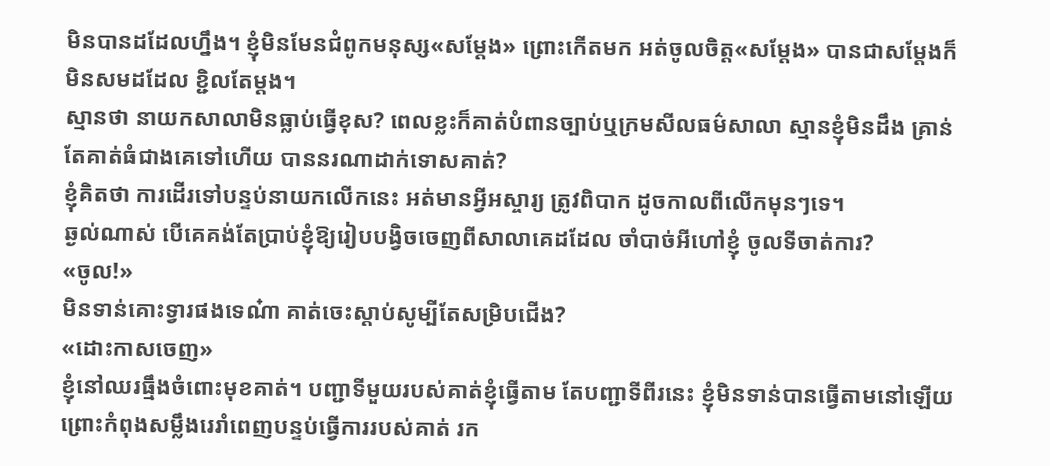មិនបានដដែលហ្នឹង។ ខ្ញុំមិនមែនជំពូកមនុស្ស«សម្តែង» ព្រោះកើតមក អត់ចូលចិត្ត«សម្តែង» បានជាសម្តែងក៏មិនសមដដែល ខ្ជិលតែម្តង។
ស្មានថា នាយកសាលាមិនធ្លាប់ធ្វើខុស? ពេលខ្លះក៏គាត់បំពានច្បាប់ឬក្រមសីលធម៌សាលា ស្មានខ្ញុំមិនដឹង គ្រាន់តែគាត់ធំជាងគេទៅហើយ បាននរណាដាក់ទោសគាត់?
ខ្ញុំគិតថា ការដើរទៅបន្ទប់នាយកលើកនេះ អត់មានអ្វីអស្ចារ្យ ត្រូវពិបាក ដូចកាលពីលើកមុនៗទេ។
ឆ្ងល់ណាស់ បើគេគង់តែប្រាប់ខ្ញុំឱ្យរៀបបង្វិចចេញពីសាលាគេដដែល ចាំបាច់អីហៅខ្ញុំ ចូលទីចាត់ការ?
«ចូល!»
មិនទាន់គោះទ្វារផងទេណ៎ា គាត់ចេះស្ដាប់សូម្បីតែសម្រិបជើង?
«ដោះកាសចេញ»
ខ្ញុំនៅឈរធ្មឹងចំពោះមុខគាត់។ បញ្ជាទីមួយរបស់គាត់ខ្ញុំធ្វើតាម តែបញ្ជាទីពីរនេះ ខ្ញុំមិនទាន់បានធ្វើតាមនៅឡើយព្រោះកំពុងសម្លឹងរេរាំពេញបន្ទប់ធ្វើការរបស់គាត់ រក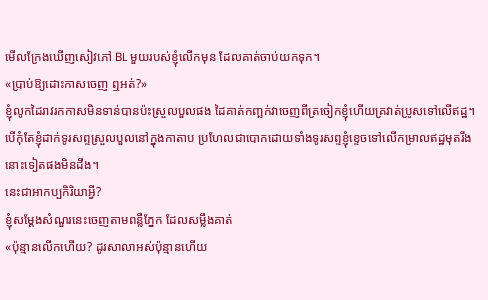មើលក្រែងឃើញសៀវភៅ BL មួយរបស់ខ្ញុំលើកមុន ដែលគាត់ចាប់យកទុក។
«ប្រាប់ឱ្យដោះកាសចេញ ឮអត់?»
ខ្ញុំលូកដៃរាវរកកាសមិនទាន់បានប៉ះស្រួលបួលផង ដៃគាត់កញ្ឆក់វាចេញពីត្រចៀកខ្ញុំហើយគ្រវាត់ប្រូសទៅលើឥដ្ឋ។
បើកុំតែខ្ញុំដាក់ទូរសព្ទស្រួលបួលនៅក្នុងកាតាប ប្រហែលជាបោកដោយទាំងទូរសព្ទខ្ញុំខ្ទេចទៅលើកម្រាលឥដ្ឋមុតរឹងនោះទៀតផងមិនដឹង។
នេះជាអាកប្បកិរិយាអ្វី?
ខ្ញុំសម្តែងសំណួរនេះចេញតាមពន្លឺភ្នែក ដែលសម្លឹងគាត់
«ប៉ុន្មានលើកហើយ? ដូរសាលាអស់ប៉ុន្មានហើយ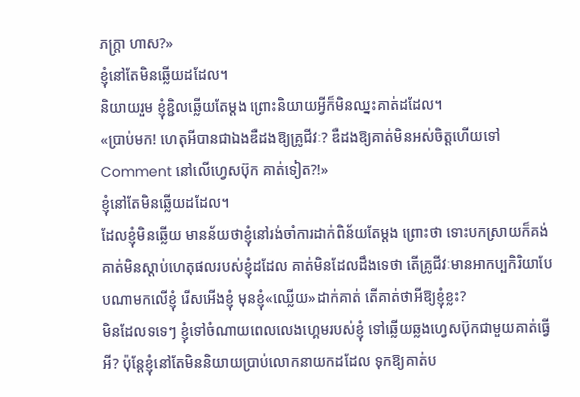ភក្ត្រា ហាស?»
ខ្ញុំនៅតែមិនឆ្លើយដដែល។
និយាយរួម ខ្ញុំខ្ជិលឆ្លើយតែម្ដង ព្រោះនិយាយអ្វីក៏មិនឈ្នះគាត់ដដែល។
«ប្រាប់មក! ហេតុអីបានជាឯងឌឺដងឱ្យគ្រូជីវៈ? ឌឺដងឱ្យគាត់មិនអស់ចិត្តហើយទៅ Comment នៅលើហ្វេសប៊ុក គាត់ទៀត?!»
ខ្ញុំនៅតែមិនឆ្លើយដដែល។
ដែលខ្ញុំមិនឆ្លើយ មានន័យថាខ្ញុំនៅរង់ចាំការដាក់ពិន័យតែម្តង ព្រោះថា ទោះបកស្រាយក៏គង់គាត់មិនស្ដាប់ហេតុផលរបស់ខ្ញុំដដែល គាត់មិនដែលដឹងទេថា តើគ្រូជីវៈមានអាកប្បកិរិយាបែបណាមកលើខ្ញុំ រើសអើងខ្ញុំ មុនខ្ញុំ«ឈ្លើយ»ដាក់គាត់ តើគាត់ថាអីឱ្យខ្ញុំខ្លះ?
មិនដែលទទេៗ ខ្ញុំទៅចំណាយពេលលេងហ្គេមរបស់ខ្ញុំ ទៅឆ្លើយឆ្លងហ្វេសប៊ុកជាមួយគាត់ធ្វើអី? ប៉ុន្តែខ្ញុំនៅតែមិននិយាយប្រាប់លោកនាយកដដែល ទុកឱ្យគាត់ប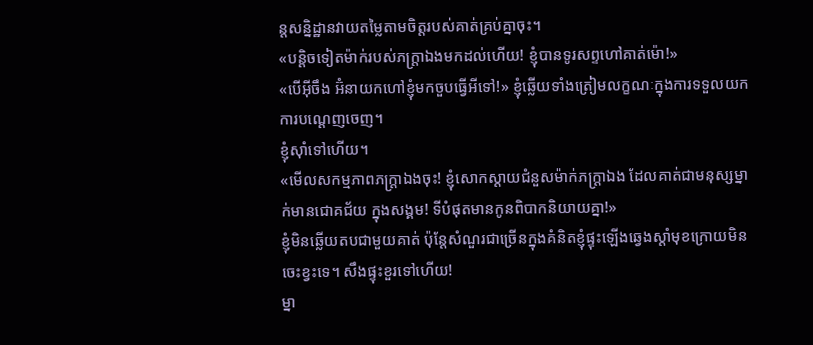ន្តសន្និដ្ឋានវាយតម្លៃតាមចិត្តរបស់គាត់គ្រប់គ្នាចុះ។
«បន្តិចទៀតម៉ាក់របស់ភក្ត្រាឯងមកដល់ហើយ! ខ្ញុំបានទូរសព្ទហៅគាត់ម៉ោ!»
«បើអ៊ីចឹង អ៊ំនាយកហៅខ្ញុំមកចួបធ្វើអីទៅ!» ខ្ញុំឆ្លើយទាំងត្រៀមលក្ខណៈក្នុងការទទួលយកការបណ្តេញចេញ។
ខ្ញុំស៊ាំទៅហើយ។
«មើលសកម្មភាពភក្ត្រាឯងចុះ! ខ្ញុំសោកស្ដាយជំនួសម៉ាក់ភក្ត្រាឯង ដែលគាត់ជាមនុស្សម្នាក់មានជោគជ័យ ក្នុងសង្គម! ទីបំផុតមានកូនពិបាកនិយាយគ្នា!»
ខ្ញុំមិនឆ្លើយតបជាមួយគាត់ ប៉ុន្តែសំណួរជាច្រើនក្នុងគំនិតខ្ញុំផ្ទុះឡើងឆ្វេងស្តាំមុខក្រោយមិនចេះខ្វះទេ។ សឹងផ្ទុះខួរទៅហើយ!
ម្នា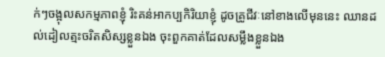ក់ៗចង្អុលសកម្មភាពខ្ញុំ រិះគន់អាកប្បកិរិយាខ្ញុំ ដូចគ្រូជីវៈនៅខាងលើមុននេះ ឈានដល់ដៀលត្មះចរិតសិស្សខ្លួនឯង ចុះពួកគាត់ដែលសម្លឹងខ្លួនឯង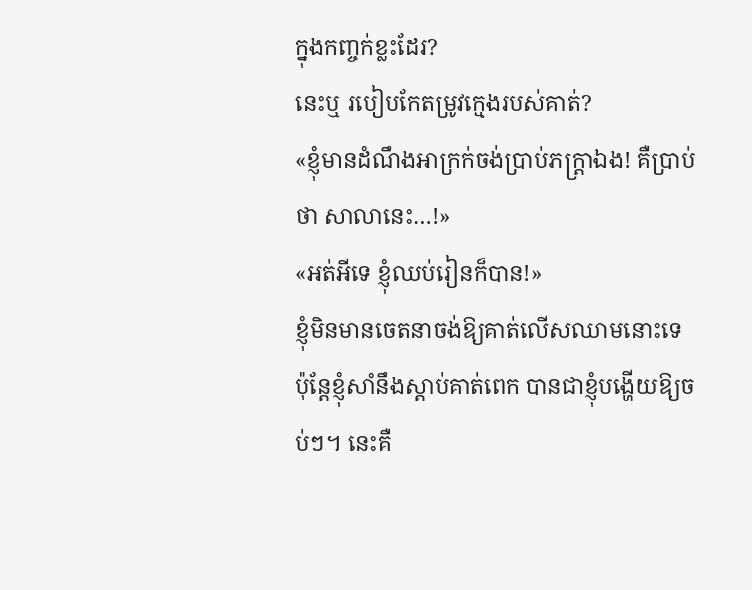ក្នុងកញ្ចក់ខ្លះដែរ?
នេះឬ របៀបកែតម្រូវក្មេងរបស់គាត់?
«ខ្ញុំមានដំណឹងអាក្រក់ចង់ប្រាប់ភក្ត្រាឯង! គឺប្រាប់ថា សាលានេះ…!»
«អត់អីទេ ខ្ញុំឈប់រៀនក៏បាន!»
ខ្ញុំមិនមានចេតនាចង់ឱ្យគាត់លើសឈាមនោះទេ ប៉ុន្តែខ្ញុំសាំនឹងស្ដាប់គាត់ពេក បានជាខ្ញុំបង្ហើយឱ្យចប់ៗ។ នេះគឺ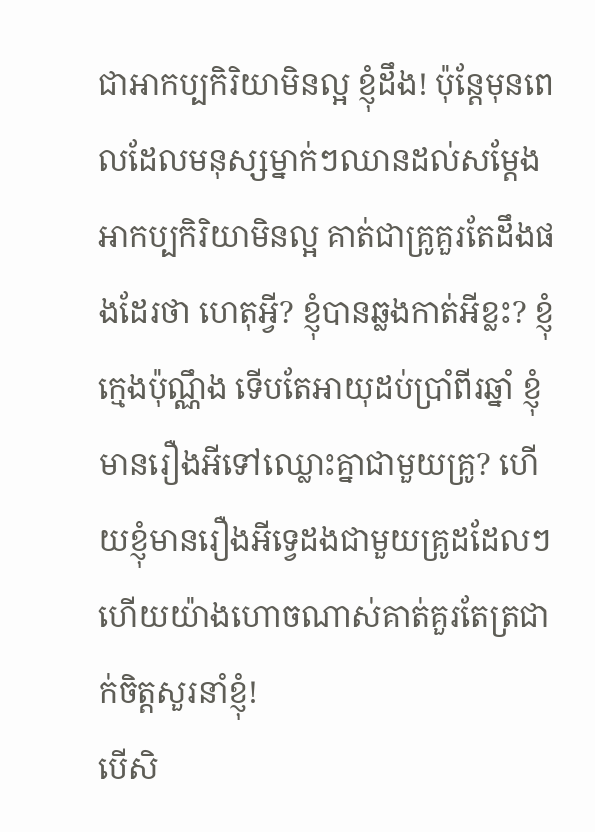ជាអាកប្បកិរិយាមិនល្អ ខ្ញុំដឹង! ប៉ុន្តែមុនពេលដែលមនុស្សម្នាក់ៗឈានដល់សម្តែងអាកប្បកិរិយាមិនល្អ គាត់ជាគ្រូគួរតែដឹងផងដែរថា ហេតុអ្វី? ខ្ញុំបានឆ្លងកាត់អីខ្លះ? ខ្ញុំក្មេងប៉ុណ្ណឹង ទើបតែអាយុដប់ប្រាំពីរឆ្នាំ ខ្ញុំមានរឿងអីទៅឈ្លោះគ្នាជាមួយគ្រូ? ហើយខ្ញុំមានរឿងអីទ្វេដងជាមួយគ្រូដដែលៗ ហើយយ៉ាងហោចណាស់គាត់គួរតែត្រជាក់ចិត្តសួរនាំខ្ញុំ!
បើសិ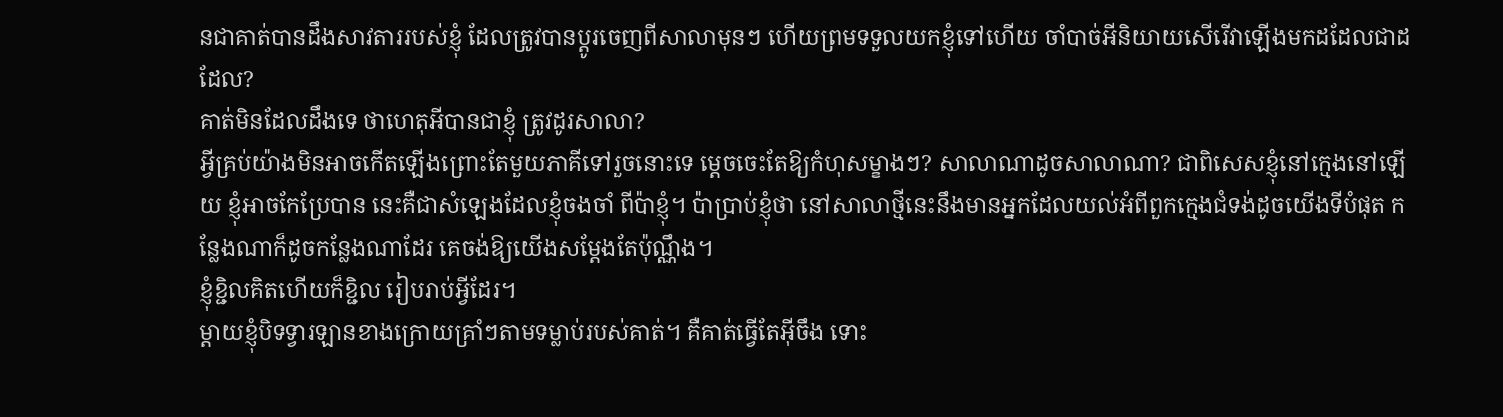នជាគាត់បានដឹងសាវតាររបស់ខ្ញុំ ដែលត្រូវបានប្តូរចេញពីសាលាមុនៗ ហើយព្រមទទួលយកខ្ញុំទៅហើយ ចាំបាច់អីនិយាយសើរើវាឡើងមកដដែលជាដដែល?
គាត់មិនដែលដឹងទេ ថាហេតុអីបានជាខ្ញុំ ត្រូវដូរសាលា?
អ្វីគ្រប់យ៉ាងមិនអាចកើតឡើងព្រោះតែមួយភាគីទៅរួចនោះទេ ម្តេចចេះតែឱ្យកំហុសម្ខាងៗ? សាលាណាដូចសាលាណា? ជាពិសេសខ្ញុំនៅក្មេងនៅឡើយ ខ្ញុំអាចកែប្រែបាន នេះគឺជាសំឡេងដែលខ្ញុំចងចាំ ពីប៉ាខ្ញុំ។ ប៉ាប្រាប់ខ្ញុំថា នៅសាលាថ្មីនេះនឹងមានអ្នកដែលយល់អំពីពួកក្មេងជំទង់ដូចយើងទីបំផុត កន្លែងណាក៏ដូចកន្លែងណាដែរ គេចង់ឱ្យយើងសម្តែងតែប៉ុណ្ណឹង។
ខ្ញុំខ្ជិលគិតហើយក៏ខ្ជិល រៀបរាប់អ្វីដែរ។
ម្ដាយខ្ញុំបិទទ្វារឡានខាងក្រោយគ្រាំៗតាមទម្លាប់របស់គាត់។ គឺគាត់ធ្វើតែអ៊ីចឹង ទោះ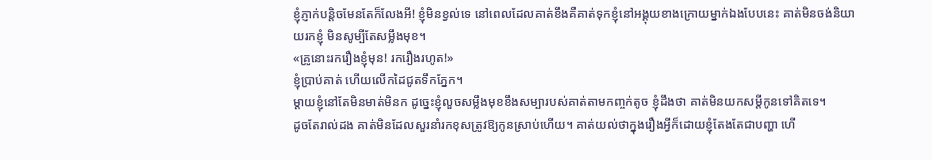ខ្ញុំភ្ញាក់បន្តិចមែនតែក៏លែងអី! ខ្ញុំមិនខ្វល់ទេ នៅពេលដែលគាត់ខឹងគឺគាត់ទុកខ្ញុំនៅអង្គុយខាងក្រោយម្នាក់ឯងបែបនេះ គាត់មិនចង់និយាយរកខ្ញុំ មិនសូម្បីតែសម្លឹងមុខ។
«គ្រូនោះរករឿងខ្ញុំមុន! រករឿងរហូត!»
ខ្ញុំប្រាប់គាត់ ហើយលើកដៃជូតទឹកភ្នែក។
ម្តាយខ្ញុំនៅតែមិនមាត់មិនក ដូច្នេះខ្ញុំលួចសម្លឹងមុខខឹងសម្បារបស់គាត់តាមកញ្ចក់តូច ខ្ញុំដឹងថា គាត់មិនយកសម្តីកូនទៅគិតទេ។
ដូចតែរាល់ដង គាត់មិនដែលសួរនាំរកខុសត្រូវឱ្យកូនស្រាប់ហើយ។ គាត់យល់ថាក្នុងរឿងអ្វីក៏ដោយខ្ញុំតែងតែជាបញ្ហា ហើ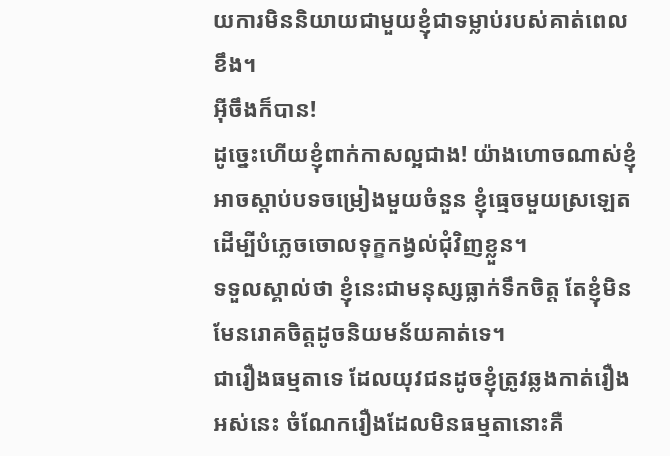យការមិននិយាយជាមួយខ្ញុំជាទម្លាប់របស់គាត់ពេលខឹង។
អ៊ីចឹងក៏បាន!
ដូច្នេះហើយខ្ញុំពាក់កាសល្អជាង! យ៉ាងហោចណាស់ខ្ញុំអាចស្ដាប់បទចម្រៀងមួយចំនួន ខ្ញុំធ្មេចមួយស្រឡេតដើម្បីបំភ្លេចចោលទុក្ខកង្វល់ជុំវិញខ្លួន។
ទទួលស្គាល់ថា ខ្ញុំនេះជាមនុស្សធ្លាក់ទឹកចិត្ត តែខ្ញុំមិនមែនរោគចិត្តដូចនិយមន័យគាត់ទេ។
ជារឿងធម្មតាទេ ដែលយុវជនដូចខ្ញុំត្រូវឆ្លងកាត់រឿងអស់នេះ ចំណែករឿងដែលមិនធម្មតានោះគឺ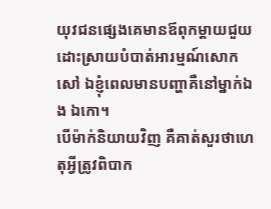យុវជនផ្សេងគេមានឪពុកម្តាយជួយដោះស្រាយបំបាត់អារម្មណ៍សោកសៅ ឯខ្ញុំពេលមានបញ្ហាគឺនៅម្នាក់ឯង ឯកោ។
បើម៉ាក់និយាយវិញ គឺគាត់សួរថាហេតុអ្វីត្រូវពិបាក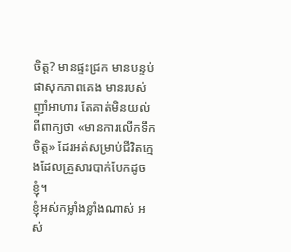ចិត្ត? មានផ្ទះជ្រក មានបន្ទប់ផាសុកភាពគេង មានរបស់ញ៉ាំអាហារ តែគាត់មិនយល់ពីពាក្យថា «មានការលើកទឹកចិត្ត» ដែរអត់សម្រាប់ជីវិតក្មេងដែលគ្រួសារបាក់បែកដូចខ្ញុំ។
ខ្ញុំអស់កម្លាំងខ្លាំងណាស់ អស់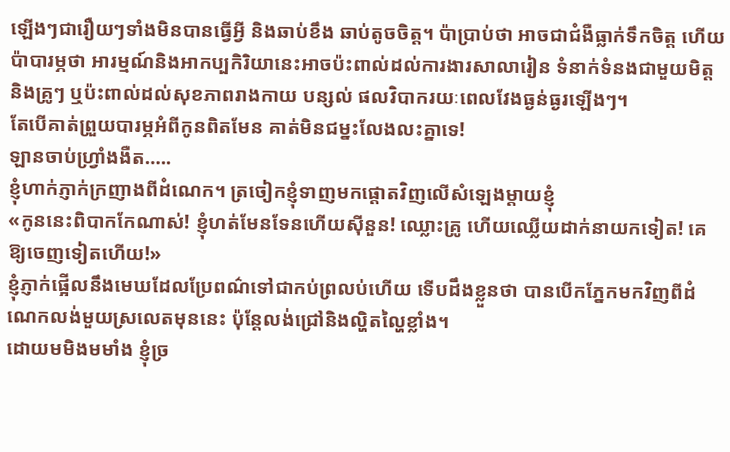ឡើងៗជារឿយៗទាំងមិនបានធ្វើអ្វី និងឆាប់ខឹង ឆាប់តូចចិត្ត។ ប៉ាប្រាប់ថា អាចជាជំងឺធ្លាក់ទឹកចិត្ត ហើយប៉ាបារម្ភថា អារម្មណ៍និងអាកប្បកិរិយានេះអាចប៉ះពាល់ដល់ការងារសាលារៀន ទំនាក់ទំនងជាមួយមិត្តនិងគ្រូៗ ឬប៉ះពាល់ដល់សុខភាពរាងកាយ បន្សល់ ផលវិបាករយៈពេលវែងធ្ងន់ធ្ងរឡើងៗ។
តែបើគាត់ព្រួយបារម្ភអំពីកូនពិតមែន គាត់មិនជម្នះលែងលះគ្នាទេ!
ឡានចាប់ហ្វ្រាំងងឺត…..
ខ្ញុំហាក់ភ្ញាក់ក្រញាងពីដំណេក។ ត្រចៀកខ្ញុំទាញមកផ្តោតវិញលើសំឡេងម្តាយខ្ញុំ
«កូននេះពិបាកកែណាស់! ខ្ញុំហត់មែនទែនហើយស៊ីនួន! ឈ្លោះគ្រូ ហើយឈ្លើយដាក់នាយកទៀត! គេឱ្យចេញទៀតហើយ!»
ខ្ញុំភ្ញាក់ផ្អើលនឹងមេឃដែលប្រែពណ៌ទៅជាកប់ព្រលប់ហើយ ទើបដឹងខ្លួនថា បានបើកភ្នែកមកវិញពីដំណេកលង់មួយស្រលេតមុននេះ ប៉ុន្តែលង់ជ្រៅនិងល្ហិតល្ហៃខ្លាំង។
ដោយមមិងមមាំង ខ្ញុំច្រ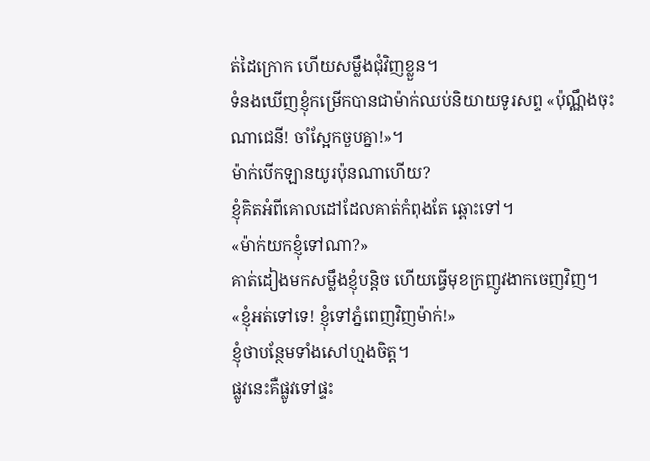ត់ដៃក្រោក ហើយសម្លឹងជុំវិញខ្លួន។
ទំនងឃើញខ្ញុំកម្រើកបានជាម៉ាក់ឈប់និយាយទូរសព្ទ «ប៉ុណ្ណឹងចុះណាជេនី! ចាំស្អែកចួបគ្នា!»។
ម៉ាក់បើកឡានយូរប៉ុនណាហើយ?
ខ្ញុំគិតអំពីគោលដៅដែលគាត់កំពុងតែ ឆ្ពោះទៅ។
«ម៉ាក់យកខ្ញុំទៅណា?»
គាត់ដៀងមកសម្លឹងខ្ញុំបន្តិច ហើយធ្វើមុខក្រញូវងាកចេញវិញ។
«ខ្ញុំអត់ទៅទេ! ខ្ញុំទៅភ្នំពេញវិញម៉ាក់!»
ខ្ញុំថាបន្ថែមទាំងសៅហ្មងចិត្ត។
ផ្លូវនេះគឺផ្លូវទៅផ្ទះ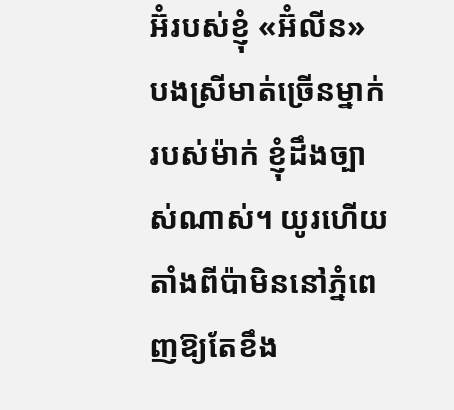អ៊ំរបស់ខ្ញុំ «អ៊ំលីន» បងស្រីមាត់ច្រើនម្នាក់របស់ម៉ាក់ ខ្ញុំដឹងច្បាស់ណាស់។ យូរហើយ តាំងពីប៉ាមិននៅភ្នំពេញឱ្យតែខឹង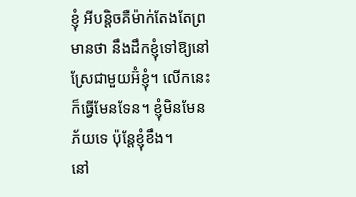ខ្ញុំ អីបន្តិចគឺម៉ាក់តែងតែព្រមានថា នឹងដឹកខ្ញុំទៅឱ្យនៅស្រែជាមួយអ៊ំខ្ញុំ។ លើកនេះក៏ធ្វើមែនទែន។ ខ្ញុំមិនមែនភ័យទេ ប៉ុន្តែខ្ញុំខឹង។
នៅ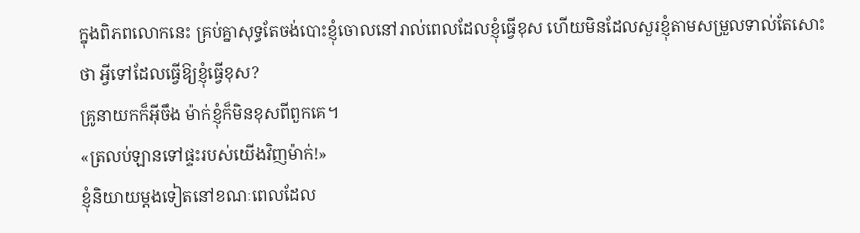ក្នុងពិភពលោកនេះ គ្រប់គ្នាសុទ្ធតែចង់បោះខ្ញុំចោលនៅរាល់ពេលដែលខ្ញុំធ្វើខុស ហើយមិនដែលសួរខ្ញុំតាមសម្រួលទាល់តែសោះថា អ្វីទៅដែលធ្វើឱ្យខ្ញុំធ្វើខុស?
គ្រូនាយកក៏អ៊ីចឹង ម៉ាក់ខ្ញុំក៏មិនខុសពីពួកគេ។
«ត្រលប់ឡានទៅផ្ទះរបស់យើងវិញម៉ាក់!»
ខ្ញុំនិយាយម្ដងទៀតនៅខណៈពេលដែល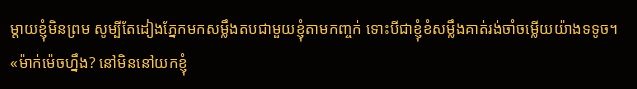ម្ដាយខ្ញុំមិនព្រម សូម្បីតែដៀងភ្នែកមកសម្លឹងតបជាមួយខ្ញុំតាមកញ្ចក់ ទោះបីជាខ្ញុំខំសម្លឹងគាត់រង់ចាំចម្លើយយ៉ាងទទូច។
«ម៉ាក់ម៉េចហ្នឹង? នៅមិននៅយកខ្ញុំ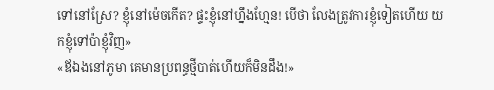ទៅនៅស្រែ? ខ្ញុំនៅម៉េចកើត? ផ្ទះខ្ញុំនៅហ្នឹងហ្មែន! បើថា លែងត្រូវការខ្ញុំទៀតហើយ យកខ្ញុំទៅប៉ាខ្ញុំវិញ»
«ឪឯងនៅភូមា គេមានប្រពន្ធថ្មីបាត់ហើយក៏មិនដឹង!»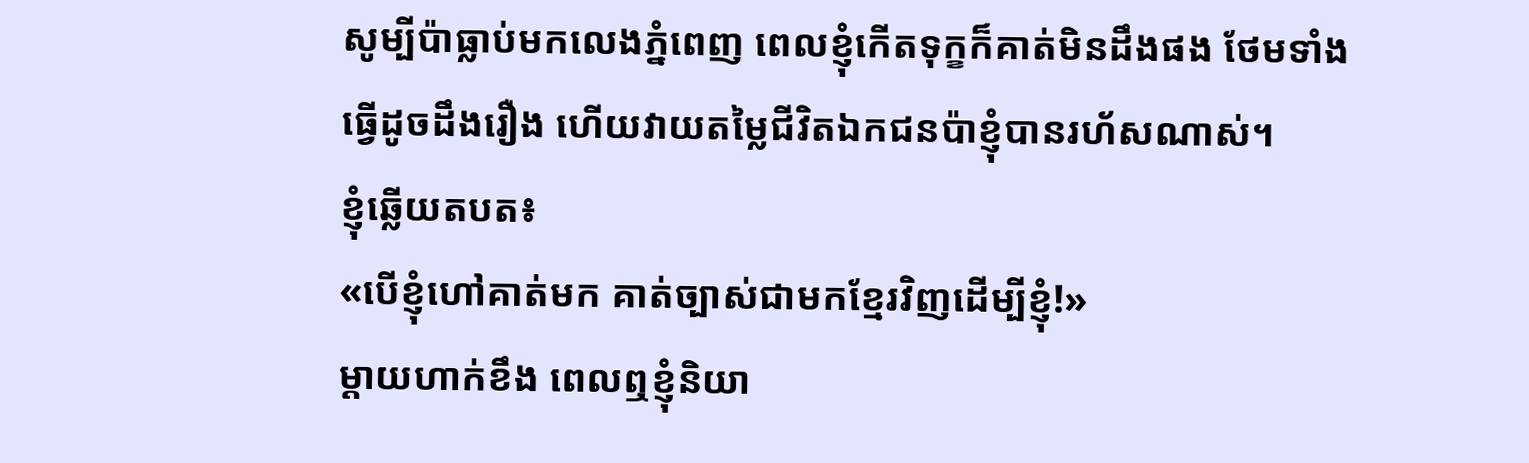សូម្បីប៉ាធ្លាប់មកលេងភ្នំពេញ ពេលខ្ញុំកើតទុក្ខក៏គាត់មិនដឹងផង ថែមទាំងធ្វើដូចដឹងរឿង ហើយវាយតម្លៃជីវិតឯកជនប៉ាខ្ញុំបានរហ័សណាស់។
ខ្ញុំឆ្លើយតបត៖
«បើខ្ញុំហៅគាត់មក គាត់ច្បាស់ជាមកខ្មែរវិញដើម្បីខ្ញុំ!»
ម្តាយហាក់ខឹង ពេលឮខ្ញុំនិយា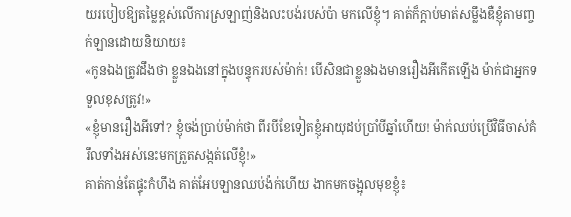យរបៀបឱ្យតម្លៃខ្ពស់លើការស្រឡាញ់និងលះបង់របស់ប៉ា មកលើខ្ញុំ។ គាត់ក៏ក្តាប់មាត់សម្លឹងឌឺខ្ញុំតាមញ្ចក់ឡានដោយនិយាយ៖
«កូនឯងត្រូវដឹងថា ខ្លួនឯងនៅក្នុងបន្ទុករបស់ម៉ាក់! បើសិនជាខ្លួនឯងមានរឿងអីកើតឡើង ម៉ាក់ជាអ្នកទទួលខុសត្រូវ!»
«ខ្ញុំមានរឿងអីទៅ? ខ្ញុំចង់ប្រាប់ម៉ាក់ថា ពីរបីខែទៀតខ្ញុំអាយុដប់ប្រាំបីឆ្នាំហើយ! ម៉ាក់ឈប់ប្រើវិធីចាស់គំរឹលទាំងអស់នេះមកត្រួតសង្កត់លើខ្ញុំ!»
គាត់កាន់តែផ្ទុះកំហឹង គាត់អែបឡានឈប់ង៉ក់ហើយ ងាកមកចង្អុលមុខខ្ញុំ៖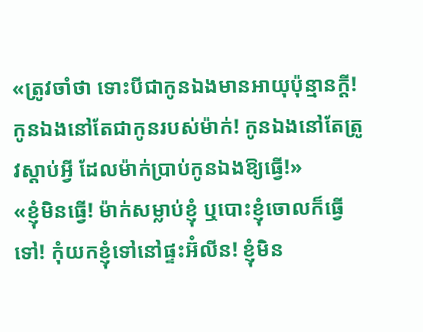«ត្រូវចាំថា ទោះបីជាកូនឯងមានអាយុប៉ុន្មានក្តី! កូនឯងនៅតែជាកូនរបស់ម៉ាក់! កូនឯងនៅតែត្រូវស្ដាប់អ្វី ដែលម៉ាក់ប្រាប់កូនឯងឱ្យធ្វើ!»
«ខ្ញុំមិនធ្វើ! ម៉ាក់សម្លាប់ខ្ញុំ ឬបោះខ្ញុំចោលក៏ធ្វើទៅ! កុំយកខ្ញុំទៅនៅផ្ទះអ៊ំលីន! ខ្ញុំមិន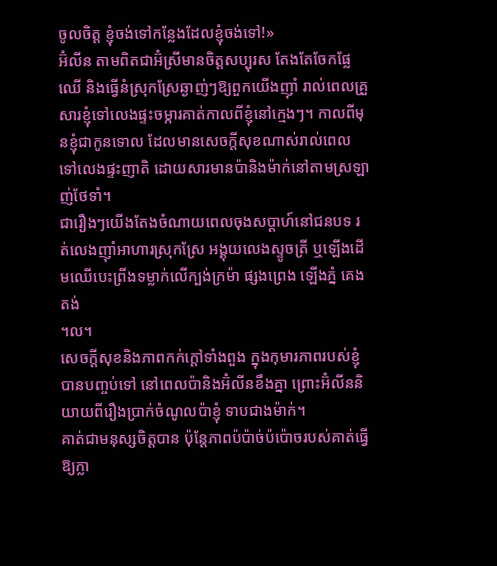ចូលចិត្ត ខ្ញុំចង់ទៅកន្លែងដែលខ្ញុំចង់ទៅ!»
អ៊ំលីន តាមពិតជាអ៊ំស្រីមានចិត្តសប្បុរស តែងតែចែកផ្លែឈើ និងធ្វើនំស្រុកស្រែឆ្ងាញ់ៗឱ្យពួកយើងញ៉ាំ រាល់ពេលគ្រួសារខ្ញុំទៅលេងផ្ទះចម្ការគាត់កាលពីខ្ញុំនៅក្មេងៗ។ កាលពីមុនខ្ញុំជាកូនទោល ដែលមានសេចក្តីសុខណាស់រាល់ពេលទៅលេងផ្ទះញាតិ ដោយសារមានប៉ានិងម៉ាក់នៅតាមស្រឡាញ់ថែទាំ។
ជារឿងៗយើងតែងចំណាយពេលចុងសប្តាហ៍នៅជនបទ រត់លេងញ៉ាំអាហារស្រុកស្រែ អង្គុយលេងស្ទូចត្រី ឬឡើងដើមឈើបេះព្រីងទម្លាក់លើក្បង់ក្រម៉ា ផ្សងព្រេង ឡើងភ្នំ គេងតង់
។ល។
សេចក្តីសុខនិងភាពកក់ក្តៅទាំងពួង ក្នុងកុមារភាពរបស់ខ្ញុំបានបញ្ចប់ទៅ នៅពេលប៉ានិងអ៊ំលីនខឹងគ្នា ព្រោះអ៊ំលីននិយាយពីរឿងប្រាក់ចំណូលប៉ាខ្ញុំ ទាបជាងម៉ាក់។
គាត់ជាមនុស្សចិត្តបាន ប៉ុន្តែភាពប៉ប៉ាច់ប៉ប៉ោចរបស់គាត់ធ្វើឱ្យក្លា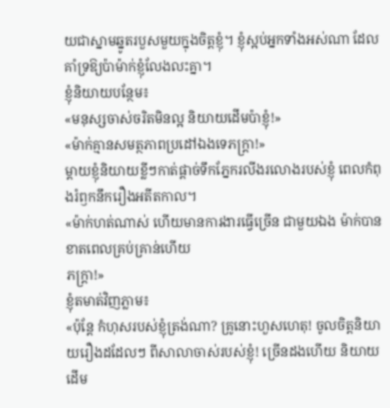យជាស្នាមឆ្នូតរបួសមួយក្នុងចិត្តខ្ញុំ។ ខ្ញុំស្អប់អ្នកទាំងអស់ណា ដែលគាំទ្រឱ្យប៉ាម៉ាក់ខ្ញុំលែងលះគ្នា។
ខ្ញុំនិយាយបន្ថែម៖
«មនុស្សចាស់ចរិតមិនល្អ និយាយដើមប៉ាខ្ញុំ!»
«ម៉ាក់គ្មានសមត្ថភាពប្រដៅឯងទេភក្ត្រា!»
ម្ដាយខ្ញុំនិយាយខ្លីៗកាត់ផ្តាច់ទឹកភ្នែករលីងរលោងរបស់ខ្ញុំ ពេលកំពុងរំឭកនឹករឿងអតីតកាល។
«ម៉ាក់ហត់ណាស់ ហើយមានការងារធ្វើច្រើន ជាមួយឯង ម៉ាក់បានខាតពេលគ្រប់គ្រាន់ហើយ
ភក្ត្រា!»
ខ្ញុំតមាត់វិញភ្លាម៖
«ប៉ុន្តែ កំហុសរបស់ខ្ញុំត្រង់ណា? គ្រូនោះហួសហេតុ! ចូលចិត្តនិយាយរឿងដដែលៗ ពីសាលាចាស់របស់ខ្ញុំ! ច្រើនដងហើយ និយាយដើម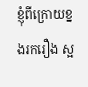ខ្ញុំពីក្រោយខ្នងរករឿង ស្អ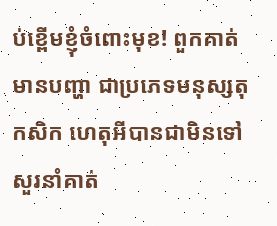ប់ខ្ពើមខ្ញុំចំពោះមុខ! ពួកគាត់មានបញ្ហា ជាប្រភេទមនុស្សតុកសិក ហេតុអីបានជាមិនទៅសួរនាំគាត់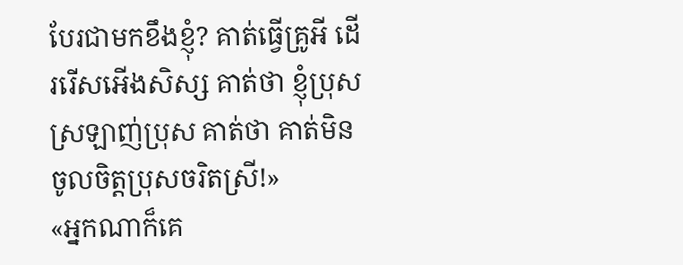បែរជាមកខឹងខ្ញុំ? គាត់ធ្វើគ្រូអី ដើររើសអើងសិស្ស គាត់ថា ខ្ញុំប្រុសស្រឡាញ់ប្រុស គាត់ថា គាត់មិនចូលចិត្តប្រុសចរិតស្រី!»
«អ្នកណាក៏គេ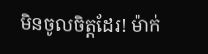មិនចូលចិត្តដែរ! ម៉ាក់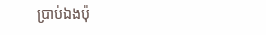ប្រាប់ឯងប៉ុ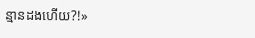ន្មានដងហើយ?!»